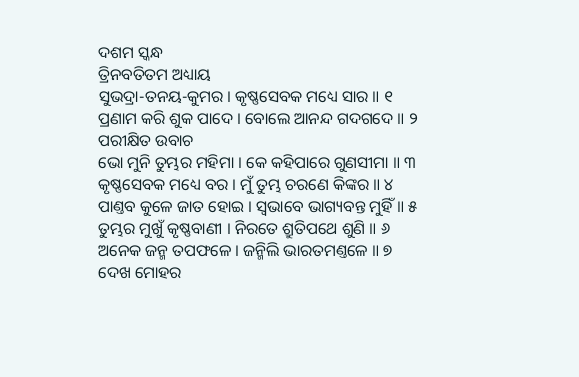ଦଶମ ସ୍କନ୍ଧ
ତ୍ରିନବତିତମ ଅଧ୍ୟାୟ
ସୁଭଦ୍ରା-ତନୟ-କୁମର । କୃଷ୍ଣସେବକ ମଧ୍ୟେ ସାର ॥ ୧
ପ୍ରଣାମ କରି ଶୁକ ପାଦେ । ବୋଲେ ଆନନ୍ଦ ଗଦଗଦେ ॥ ୨
ପରୀକ୍ଷିତ ଉବାଚ
ଭୋ ମୁନି ତୁମ୍ଭର ମହିମା । କେ କହିପାରେ ଗୁଣସୀମା ॥ ୩
କୃଷ୍ଣସେବକ ମଧ୍ୟେ ବର । ମୁଁ ତୁମ୍ଭ ଚରଣେ କିଙ୍କର ॥ ୪
ପାଣ୍ତବ କୁଳେ ଜାତ ହୋଇ । ସ୍ୱଭାବେ ଭାଗ୍ୟବନ୍ତ ମୁହିଁ ॥ ୫
ତୁମ୍ଭର ମୁଖୁଁ କୃଷ୍ଣବାଣୀ । ନିରତେ ଶ୍ରୁତିପଥେ ଶୁଣି ॥ ୬
ଅନେକ ଜନ୍ମ ତପଫଳେ । ଜନ୍ମିଲି ଭାରତମଣ୍ତଳେ ॥ ୭
ଦେଖ ମୋହର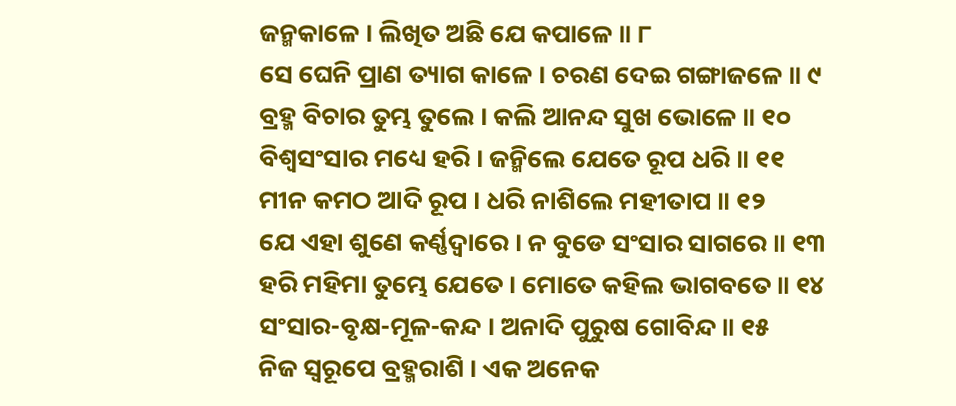ଜନ୍ମକାଳେ । ଲିଖିତ ଅଛି ଯେ କପାଳେ ॥ ୮
ସେ ଘେନି ପ୍ରାଣ ତ୍ୟାଗ କାଳେ । ଚରଣ ଦେଇ ଗଙ୍ଗାଜଳେ ॥ ୯
ବ୍ରହ୍ମ ବିଚାର ତୁମ୍ଭ ତୁଲେ । କଲି ଆନନ୍ଦ ସୁଖ ଭୋଳେ ॥ ୧୦
ବିଶ୍ୱସଂସାର ମଧ୍ୟେ ହରି । ଜନ୍ମିଲେ ଯେତେ ରୂପ ଧରି ॥ ୧୧
ମୀନ କମଠ ଆଦି ରୂପ । ଧରି ନାଶିଲେ ମହୀତାପ ॥ ୧୨
ଯେ ଏହା ଶୁଣେ କର୍ଣ୍ଣଦ୍ୱାରେ । ନ ବୁଡେ ସଂସାର ସାଗରେ ॥ ୧୩
ହରି ମହିମା ତୁମ୍ଭେ ଯେତେ । ମୋତେ କହିଲ ଭାଗବତେ ॥ ୧୪
ସଂସାର-ବୃକ୍ଷ-ମୂଳ-କନ୍ଦ । ଅନାଦି ପୁରୁଷ ଗୋବିନ୍ଦ ॥ ୧୫
ନିଜ ସ୍ୱରୂପେ ବ୍ରହ୍ମରାଶି । ଏକ ଅନେକ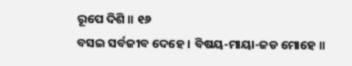ରୂପେ ଦିଶି ॥ ୧୬
ବସଇ ସର୍ବଜୀବ ଦେହେ । ବିଷୟ-ମାୟା-ଜଡ ମୋହେ ॥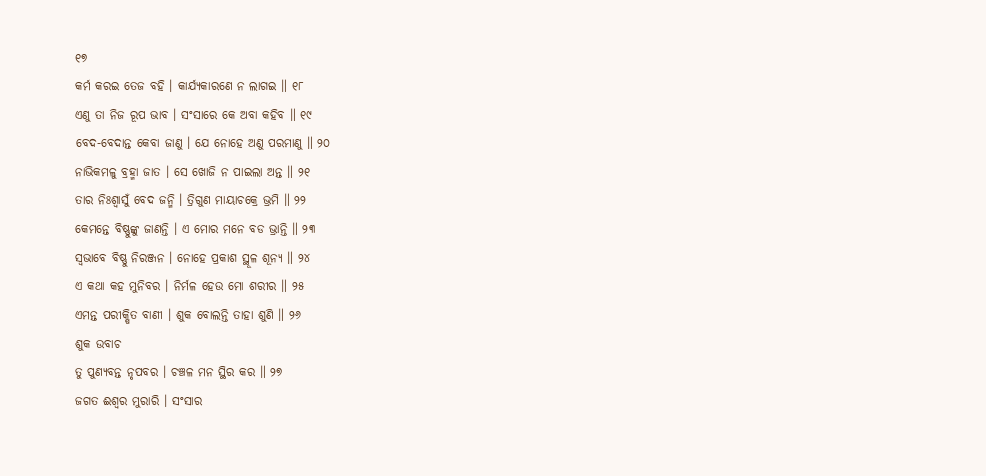୧୭
କର୍ମ କରଇ ତେଜ ବହି । କାର୍ଯ୍ୟକାରଣେ ନ ଲାଗଇ ॥ ୧୮
ଏଣୁ ତା ନିଜ ରୂପ ଭାବ । ସଂସାରେ କେ ଅବା କହିବ ॥ ୧୯
ବେଦ-ବେଦାନ୍ତ କେବା ଜାଣୁ । ଯେ ନୋହେ ଅଣୁ ପରମାଣୁ ॥ ୨୦
ନାଭିକମଳୁ ବ୍ରହ୍ମା ଜାତ । ସେ ଖୋଜି ନ ପାଇଲା ଅନ୍ତ ॥ ୨୧
ତାର ନିଃଶ୍ୱାସୁଁ ବେଦ ଜନ୍ମି । ତ୍ରିଗୁଣ ମାୟାଚକ୍ରେ ଭ୍ରମି ॥ ୨୨
କେମନ୍ତେ ବିଷ୍ଣୁଙ୍କୁ ଜାଣନ୍ତି । ଏ ମୋର ମନେ ବଡ ଭ୍ରାନ୍ତି ॥ ୨୩
ସ୍ୱଭାବେ ବିଷ୍ଣୁ ନିରଞ୍ଜନ । ନୋହେ ପ୍ରକାଶ ସ୍ଥୂଳ ଶୂନ୍ୟ ॥ ୨୪
ଏ କଥା କହ ମୁନିବର । ନିର୍ମଳ ହେଉ ମୋ ଶରୀର ॥ ୨୫
ଏମନ୍ତ ପରୀକ୍ଷିତ ବାଣୀ । ଶୁକ ବୋଲନ୍ତି ତାହା ଶୁଣି ॥ ୨୬
ଶୁକ ଉବାଚ
ତୁ ପୁଣ୍ୟବନ୍ତ ନୃପବର । ଚଞ୍ଚଳ ମନ ସ୍ଥିର କର ॥ ୨୭
ଜଗତ ଈଶ୍ୱର ମୁରାରି । ସଂସାର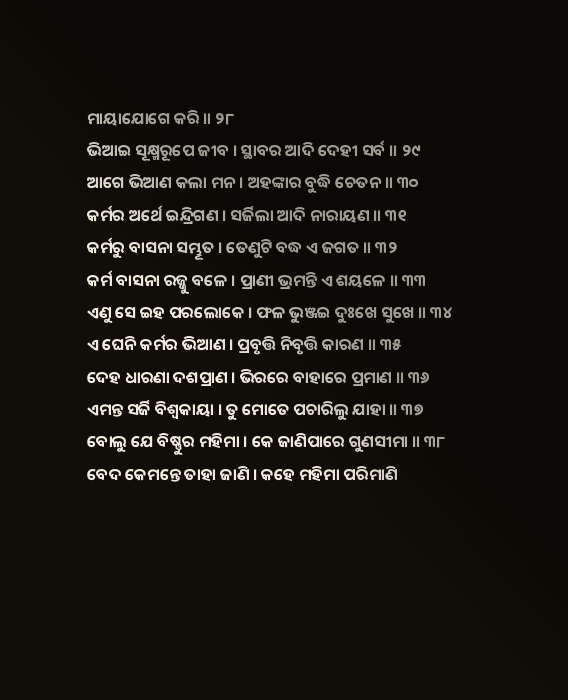ମାୟାଯୋଗେ କରି ॥ ୨୮
ଭିଆଇ ସୂକ୍ଷ୍ମରୂପେ ଜୀବ । ସ୍ଥାବର ଆଦି ଦେହୀ ସର୍ବ ॥ ୨୯
ଆଗେ ଭିଆଣ କଲା ମନ । ଅହଙ୍କାର ବୁଦ୍ଧି ଚେତନ ॥ ୩୦
କର୍ମର ଅର୍ଥେ ଇନ୍ଦ୍ରିଗଣ । ସର୍ଜିଲା ଆଦି ନାରାୟଣ ॥ ୩୧
କର୍ମରୁ ବାସନା ସମ୍ଭୂତ । ତେଣୁଟି ବଦ୍ଧ ଏ ଜଗତ ॥ ୩୨
କର୍ମ ବାସନା ରଜ୍ଜୁ ବଳେ । ପ୍ରାଣୀ ଭ୍ରମନ୍ତି ଏ ଶୟଳେ ॥ ୩୩
ଏଣୁ ସେ ଇହ ପରଲୋକେ । ଫଳ ଭୁଞ୍ଜଇ ଦୁଃଖେ ସୁଖେ ॥ ୩୪
ଏ ଘେନି କର୍ମର ଭିଆଣ । ପ୍ରବୃତ୍ତି ନିବୃତ୍ତି କାରଣ ॥ ୩୫
ଦେହ ଧାରଣା ଦଶପ୍ରାଣ । ଭିରରେ ବାହାରେ ପ୍ରମାଣ ॥ ୩୬
ଏମନ୍ତ ସର୍ଜି ବିଶ୍ୱକାୟା । ତୁ ମୋତେ ପଚାରିଲୁ ଯାହା ॥ ୩୭
ବୋଲୁ ଯେ ବିଷ୍ଣୁର ମହିମା । କେ ଜାଣିପାରେ ଗୁଣସୀମା ॥ ୩୮
ବେଦ କେମନ୍ତେ ତାହା ଜାଣି । କହେ ମହିମା ପରିମାଣି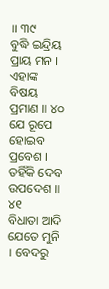॥ ୩୯
ବୁଦ୍ଧି ଇନ୍ଦ୍ରିୟ ପ୍ରାୟ ମନ । ଏହାଙ୍କ ବିଷୟ ପ୍ରମାଣ ॥ ୪୦
ଯେ ରୂପେ ହୋଇବ ପ୍ରବେଶ । ତହିଁକି ଦେବ ଉପଦେଶ ॥ ୪୧
ବିଧାତା ଆଦି ଯେତେ ମୁନି । ବେଦରୁ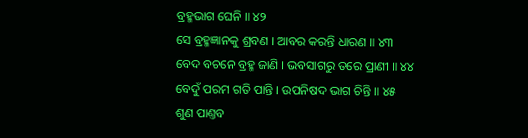ବ୍ରହ୍ମଭାଗ ଘେନି ॥ ୪୨
ସେ ବ୍ରହ୍ମଜ୍ଞାନକୁ ଶ୍ରବଣ । ଆବର କରନ୍ତି ଧାରଣ ॥ ୪୩
ବେଦ ବଚନେ ବ୍ରହ୍ମ ଜାଣି । ଭବସାଗରୁ ତରେ ପ୍ରାଣୀ ॥ ୪୪
ବେଦୁଁ ପରମ ଗତି ପାନ୍ତି । ଉପନିଷଦ ଭାଗ ଚିନ୍ତି ॥ ୪୫
ଶୁଣ ପାଣ୍ତବ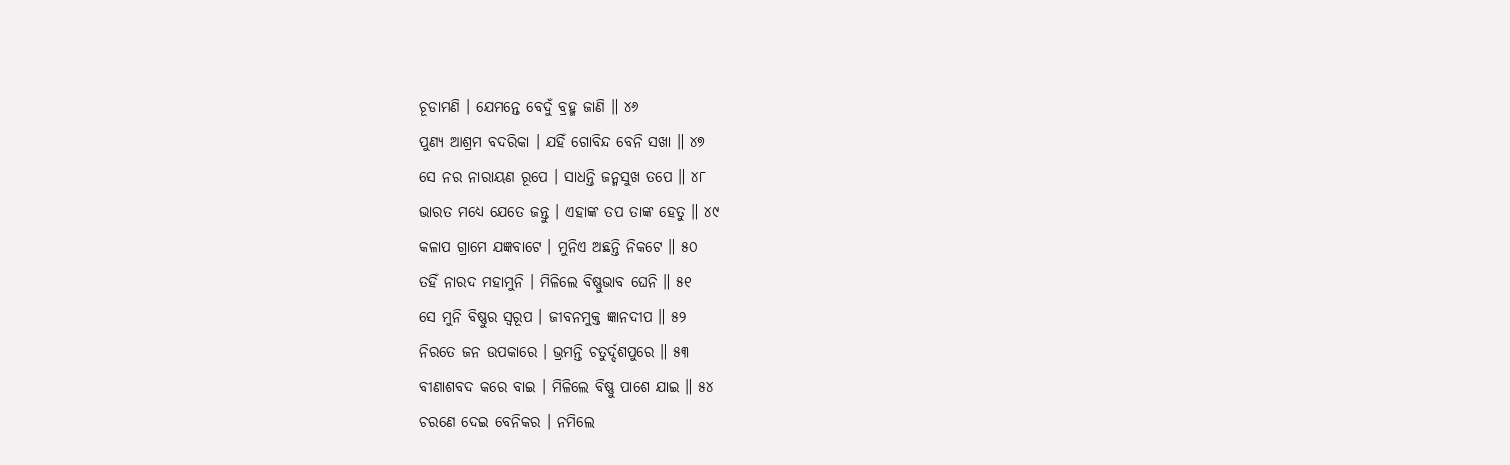ଚୂଡାମଣି । ଯେମନ୍ତେ ବେଦୁଁ ବ୍ରହ୍ମ ଜାଣି ॥ ୪୬
ପୁଣ୍ୟ ଆଶ୍ରମ ବଦରିକା । ଯହିଁ ଗୋବିନ୍ଦ ବେନି ସଖା ॥ ୪୭
ସେ ନର ନାରାୟଣ ରୂପେ । ସାଧନ୍ତି ଜନ୍ମସୁଖ ତପେ ॥ ୪୮
ଭାରତ ମଧ୍ୟେ ଯେତେ ଜନ୍ତୁ । ଏହାଙ୍କ ତପ ତାଙ୍କ ହେତୁ ॥ ୪୯
କଳାପ ଗ୍ରାମେ ଯଜ୍ଞବାଟେ । ମୁନିଏ ଅଛନ୍ତି ନିକଟେ ॥ ୫୦
ତହିଁ ନାରଦ ମହାମୁନି । ମିଳିଲେ ବିଷ୍ଣୁଭାବ ଘେନି ॥ ୫୧
ସେ ମୁନି ବିଷ୍ଣୁର ସ୍ୱରୂପ । ଜୀବନମୁକ୍ତ ଜ୍ଞାନଦୀପ ॥ ୫୨
ନିରତେ ଜନ ଉପକାରେ । ଭ୍ରମନ୍ତି ଚତୁର୍ଦ୍ଦଶପୁରେ ॥ ୫୩
ବୀଣାଶବଦ କରେ ବାଇ । ମିଳିଲେ ବିଷ୍ଣୁ ପାଶେ ଯାଇ ॥ ୫୪
ଚରଣେ ଦେଇ ବେନିକର । ନମିଲେ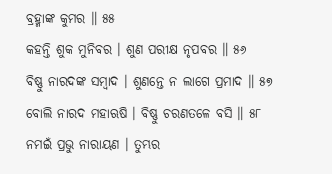ବ୍ରହ୍ମାଙ୍କ କୁମର ॥ ୫୫
କହନ୍ତି ଶୁକ ମୁନିବର । ଶୁଣ ପରୀକ୍ଷ ନୃପବର ॥ ୫୬
ବିଷ୍ଣୁ ନାରଦଙ୍କ ସମ୍ବାଦ । ଶୁଣନ୍ତେ ନ ଲାଗେ ପ୍ରମାଦ ॥ ୫୭
ବୋଲି ନାରଦ ମହାଋଷି । ବିଷ୍ଣୁ ଚରଣତଳେ ବସି ॥ ୫୮
ନମଇଁ ପ୍ରଭୁ ନାରାୟଣ । ତୁମ୍ଭର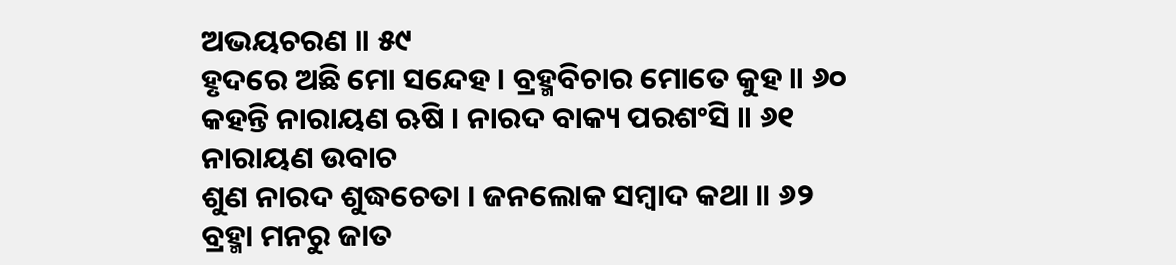ଅଭୟଚରଣ ॥ ୫୯
ହୃଦରେ ଅଛି ମୋ ସନ୍ଦେହ । ବ୍ରହ୍ମବିଚାର ମୋତେ କୁହ ॥ ୬୦
କହନ୍ତି ନାରାୟଣ ଋଷି । ନାରଦ ବାକ୍ୟ ପରଶଂସି ॥ ୬୧
ନାରାୟଣ ଉବାଚ
ଶୁଣ ନାରଦ ଶୁଦ୍ଧଚେତା । ଜନଲୋକ ସମ୍ବାଦ କଥା ॥ ୬୨
ବ୍ରହ୍ମା ମନରୁ ଜାତ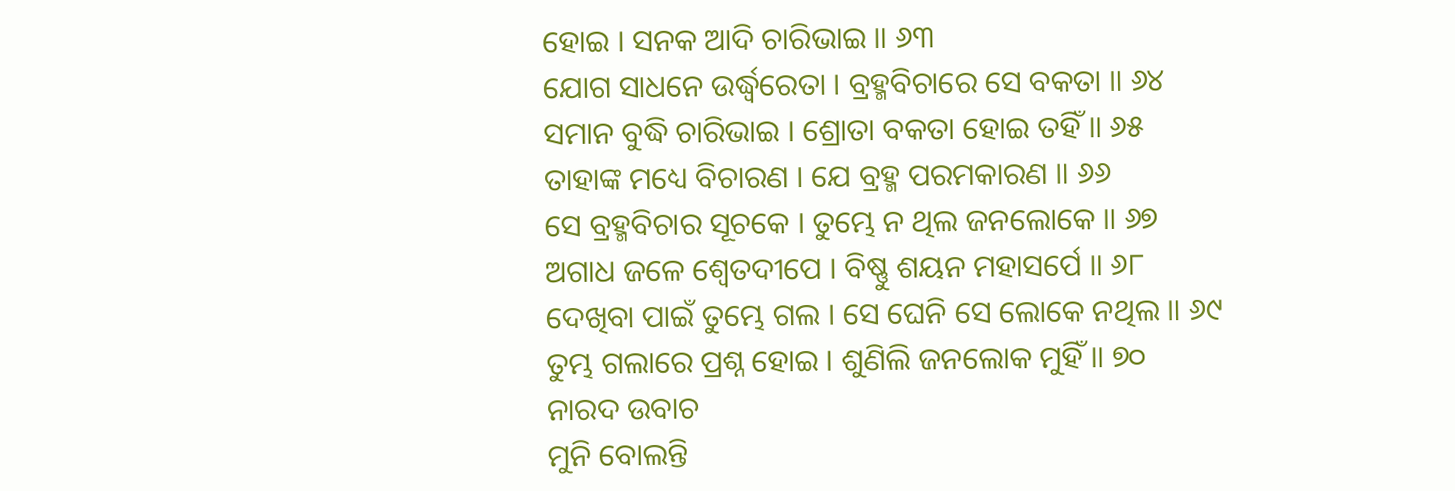ହୋଇ । ସନକ ଆଦି ଚାରିଭାଇ ॥ ୬୩
ଯୋଗ ସାଧନେ ଉର୍ଦ୍ଧ୍ୱରେତା । ବ୍ରହ୍ମବିଚାରେ ସେ ବକତା ॥ ୬୪
ସମାନ ବୁଦ୍ଧି ଚାରିଭାଇ । ଶ୍ରୋତା ବକତା ହୋଇ ତହିଁ ॥ ୬୫
ତାହାଙ୍କ ମଧ୍ୟେ ବିଚାରଣ । ଯେ ବ୍ରହ୍ମ ପରମକାରଣ ॥ ୬୬
ସେ ବ୍ରହ୍ମବିଚାର ସୂଚକେ । ତୁମ୍ଭେ ନ ଥିଲ ଜନଲୋକେ ॥ ୬୭
ଅଗାଧ ଜଳେ ଶ୍ୱେତଦୀପେ । ବିଷ୍ଣୁ ଶୟନ ମହାସର୍ପେ ॥ ୬୮
ଦେଖିବା ପାଇଁ ତୁମ୍ଭେ ଗଲ । ସେ ଘେନି ସେ ଲୋକେ ନଥିଲ ॥ ୬୯
ତୁମ୍ଭ ଗଲାରେ ପ୍ରଶ୍ନ ହୋଇ । ଶୁଣିଲି ଜନଲୋକ ମୁହିଁ ॥ ୭୦
ନାରଦ ଉବାଚ
ମୁନି ବୋଲନ୍ତି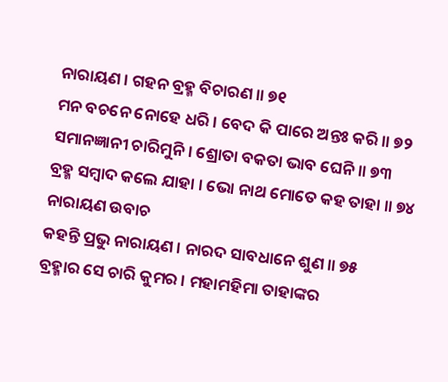ନାରାୟଣ । ଗହନ ବ୍ରହ୍ମ ବିଚାରଣ ॥ ୭୧
ମନ ବଚନେ ନୋହେ ଧରି । ବେଦ କି ପାରେ ଅନ୍ତଃ କରି ॥ ୭୨
ସମାନଜ୍ଞାନୀ ଚାରିମୁନି । ଶ୍ରୋତା ବକତା ଭାବ ଘେନି ॥ ୭୩
ବ୍ରହ୍ମ ସମ୍ବାଦ କଲେ ଯାହା । ଭୋ ନାଥ ମୋତେ କହ ତାହା ॥ ୭୪
ନାରାୟଣ ଉବାଚ
କହନ୍ତି ପ୍ରଭୁ ନାରାୟଣ । ନାରଦ ସାବଧାନେ ଶୁଣ ॥ ୭୫
ବ୍ରହ୍ମାର ସେ ଚାରି କୁମର । ମହାମହିମା ତାହାଙ୍କର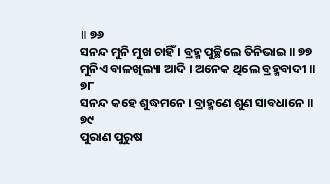॥ ୭୬
ସନନ୍ଦ ମୁନି ମୁଖ ଚାହିଁ । ବ୍ରହ୍ମ ପୁଚ୍ଛିଲେ ତିନିଭାଇ ॥ ୭୭
ମୁନିଏ ବାଳଖିଲ୍ୟା ଆଦି । ଅନେକ ଥିଲେ ବ୍ରହ୍ମବାଦୀ ॥ ୭୮
ସନନ୍ଦ କହେ ଶୁଦ୍ଧମନେ । ବ୍ରାହ୍ମଣେ ଶୁଣ ସାବଧାନେ ॥ ୭୯
ପୁରାଣ ପୁରୁଷ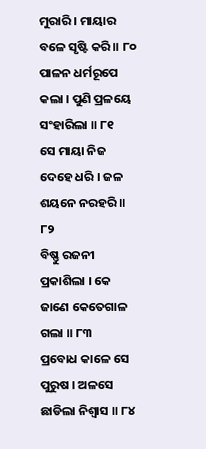ମୁରାରି । ମାୟାର ବଳେ ସୃଷ୍ଟି କରି ॥ ୮୦
ପାଳନ ଧର୍ମରୂପେ କଲା । ପୁଣି ପ୍ରଳୟେ ସଂହାରିଲା ॥ ୮୧
ସେ ମାୟା ନିଜ ଦେହେ ଧରି । ଜଳ ଶୟନେ ନରହରି ॥ ୮୨
ବିଷ୍ଣୁ ରଜନୀ ପ୍ରକାଶିଲା । କେ ଜାଣେ କେତେଗାଳ ଗଲା ॥ ୮୩
ପ୍ରବୋଧ କାଳେ ସେ ପୁରୁଷ । ଅଳସେ ଛାଡିଲା ନିଶ୍ୱାସ ॥ ୮୪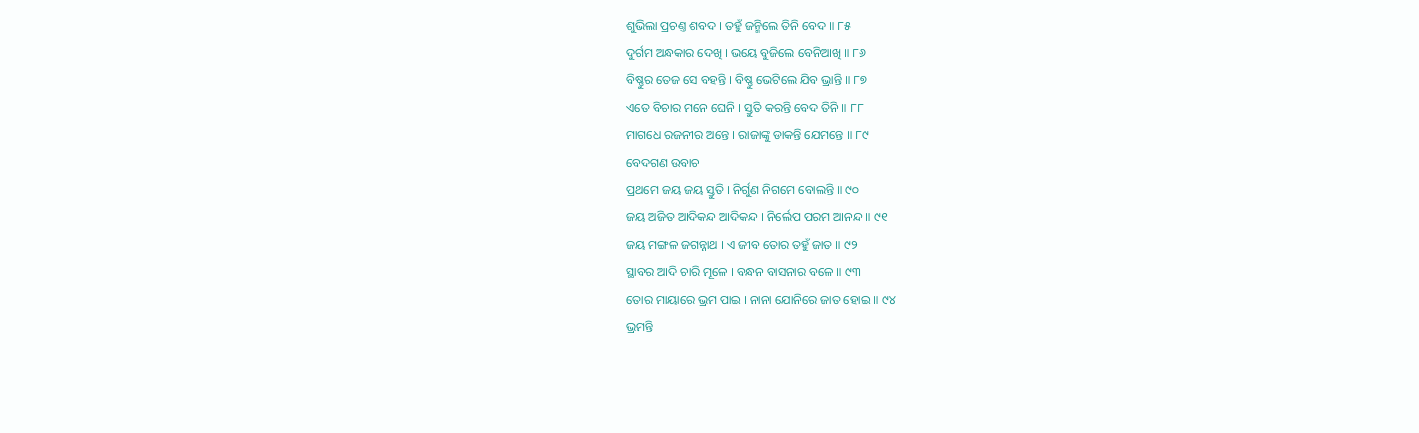ଶୁଭିଲା ପ୍ରଚଣ୍ତ ଶବଦ । ତହୁଁ ଜନ୍ମିଲେ ତିନି ବେଦ ॥ ୮୫
ଦୁର୍ଗମ ଅନ୍ଧକାର ଦେଖି । ଭୟେ ବୁଜିଲେ ବେନିଆଖି ॥ ୮୬
ବିଷ୍ଣୁର ତେଜ ସେ ବହନ୍ତି । ବିଷ୍ଣୁ ଭେଟିଲେ ଯିବ ଭ୍ରାନ୍ତି ॥ ୮୭
ଏତେ ବିଚାର ମନେ ଘେନି । ସ୍ତୁତି କରନ୍ତି ବେଦ ତିନି ॥ ୮୮
ମାଗଧେ ରଜନୀର ଅନ୍ତେ । ରାଜାଙ୍କୁ ଡାକନ୍ତି ଯେମନ୍ତେ ॥ ୮୯
ବେଦଗଣ ଉବାଚ
ପ୍ରଥମେ ଜୟ ଜୟ ସ୍ତୁତି । ନିର୍ଗୁଣ ନିଗମେ ବୋଲନ୍ତି ॥ ୯୦
ଜୟ ଅଜିତ ଆଦିକନ୍ଦ ଆଦିକନ୍ଦ । ନିର୍ଲେପ ପରମ ଆନନ୍ଦ ॥ ୯୧
ଜୟ ମଙ୍ଗଳ ଜଗନ୍ନାଥ । ଏ ଜୀବ ତୋର ତହୁଁ ଜାତ ॥ ୯୨
ସ୍ଥାବର ଆଦି ଚାରି ମୂଳେ । ବନ୍ଧନ ବାସନାର ବଳେ ॥ ୯୩
ତୋର ମାୟାରେ ଭ୍ରମ ପାଇ । ନାନା ଯୋନିରେ ଜାତ ହୋଇ ॥ ୯୪
ଭ୍ରମନ୍ତି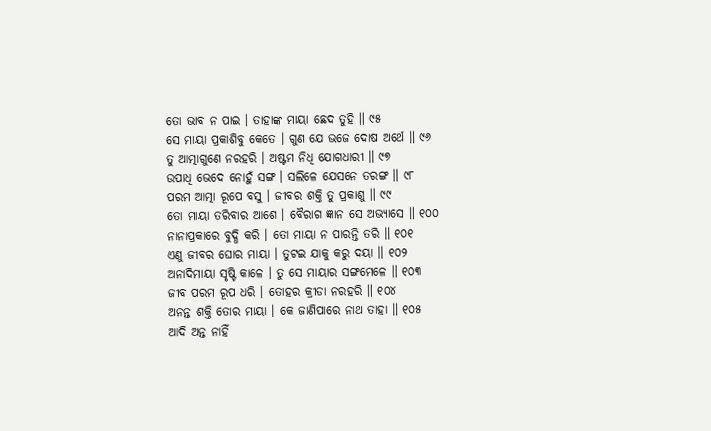ତୋ ଭାବ ନ ପାଇ । ତାହାଙ୍କ ମାୟା ଛେଦ ତୁହି ॥ ୯୫
ସେ ମାୟା ପ୍ରକାଶିବୁ କେତେ । ଗୁଣ ଯେ ଭଜେ ଦୋଷ ଅର୍ଥେ ॥ ୯୬
ତୁ ଆତ୍ମାଗୁଣେ ନରହରି । ଅଷ୍ଟମ ନିଧି ଯୋଗଧାରୀ ॥ ୯୭
ଉପାଧି ଭେଦେ ନୋହୁଁ ସଙ୍ଗ । ସଲିଳେ ଯେସନେ ତରଙ୍ଗ ॥ ୯୮
ପରମ ଆତ୍ମା ରୂପେ ବସୁ । ଜୀବର ଶକ୍ତି ତୁ ପ୍ରକାଶୁ ॥ ୯୯
ତୋ ମାୟା ତରିବାର ଆଶେ । ବୈରାଗ ଜ୍ଞାନ ସେ ଅଭ୍ୟାସେ ॥ ୧୦୦
ନାନାପ୍ରକାରେ ବୁଦ୍ଧି କରି । ତୋ ମାୟା ନ ପାରନ୍ତି ତରି ॥ ୧୦୧
ଏଣୁ ଜୀବର ଘୋର ମାୟା । ତୁଟଇ ଯାକୁ କରୁ ଦୟା ॥ ୧୦୨
ଅନାଦିମାୟା ସୃଷ୍ଟି କାଳେ । ତୁ ସେ ମାୟାର ସଙ୍ଗମେଳେ ॥ ୧୦୩
ଜୀବ ପରମ ରୂପ ଧରି । ତୋହର କ୍ରୀଡା ନରହରି ॥ ୧୦୪
ଅନନ୍ତ ଶକ୍ତି ତୋର ମାୟା । କେ ଜାଣିପାରେ ନାଥ ତାହା ॥ ୧୦୫
ଆଦି ଅନ୍ତ ନାହିଁ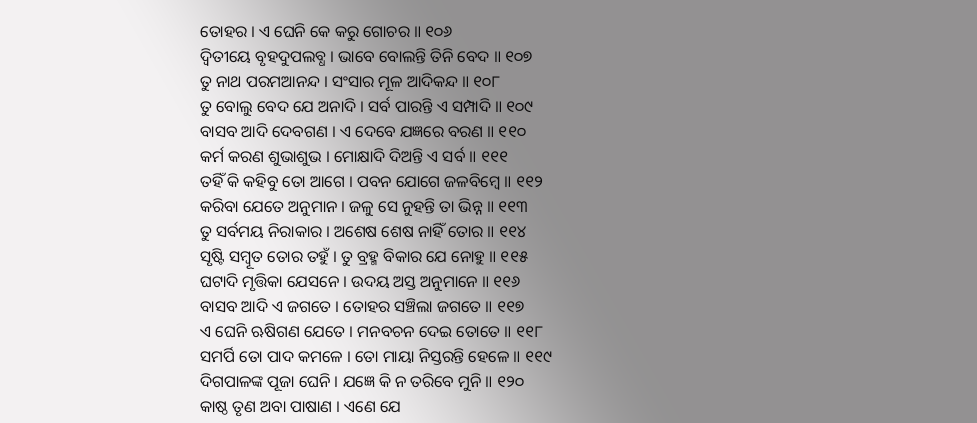ତୋହର । ଏ ଘେନି କେ କରୁ ଗୋଚର ॥ ୧୦୬
ଦ୍ୱିତୀୟେ ବୃହଦୁପଲବ୍ଧ । ଭାବେ ବୋଲନ୍ତି ତିନି ବେଦ ॥ ୧୦୭
ତୁ ନାଥ ପରମଆନନ୍ଦ । ସଂସାର ମୂଳ ଆଦିକନ୍ଦ ॥ ୧୦୮
ତୁ ବୋଲୁ ବେଦ ଯେ ଅନାଦି । ସର୍ବ ପାରନ୍ତି ଏ ସମ୍ପାଦି ॥ ୧୦୯
ବାସବ ଆଦି ଦେବଗଣ । ଏ ଦେବେ ଯଜ୍ଞରେ ବରଣ ॥ ୧୧୦
କର୍ମ କରଣ ଶୁଭାଶୁଭ । ମୋକ୍ଷାଦି ଦିଅନ୍ତି ଏ ସର୍ବ ॥ ୧୧୧
ତହିଁ କି କହିବୁ ତୋ ଆଗେ । ପବନ ଯୋଗେ ଜଳବିମ୍ବେ ॥ ୧୧୨
କରିବା ଯେତେ ଅନୁମାନ । ଜଳୁ ସେ ନୁହନ୍ତି ତା ଭିନ୍ନ ॥ ୧୧୩
ତୁ ସର୍ବମୟ ନିରାକାର । ଅଶେଷ ଶେଷ ନାହିଁ ତୋର ॥ ୧୧୪
ସୃଷ୍ଟି ସମ୍ବୂତ ତୋର ତହୁଁ । ତୁ ବ୍ରହ୍ମ ବିକାର ଯେ ନୋହୁ ॥ ୧୧୫
ଘଟାଦି ମୃତ୍ତିକା ଯେସନେ । ଉଦୟ ଅସ୍ତ ଅନୁମାନେ ॥ ୧୧୬
ବାସବ ଆଦି ଏ ଜଗତେ । ତୋହର ସଞ୍ଚିଲା ଜଗତେ ॥ ୧୧୭
ଏ ଘେନି ଋଷିଗଣ ଯେତେ । ମନବଚନ ଦେଇ ତୋତେ ॥ ୧୧୮
ସମର୍ପି ତୋ ପାଦ କମଳେ । ତୋ ମାୟା ନିସ୍ତରନ୍ତି ହେଳେ ॥ ୧୧୯
ଦିଗପାଳଙ୍କ ପୂଜା ଘେନି । ଯଜ୍ଞେ କି ନ ତରିବେ ମୁନି ॥ ୧୨୦
କାଷ୍ଠ ତୃଣ ଅବା ପାଷାଣ । ଏଣେ ଯେ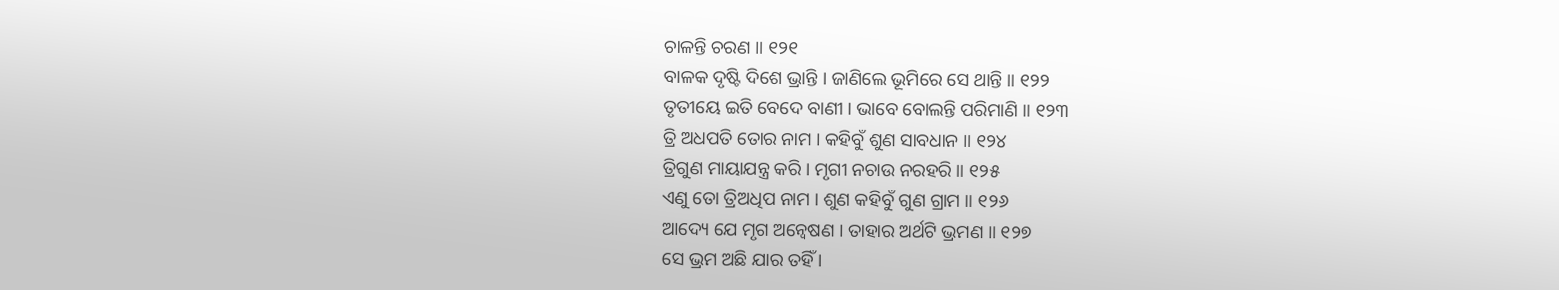ଚାଳନ୍ତି ଚରଣ ॥ ୧୨୧
ବାଳକ ଦୃଷ୍ଟି ଦିଶେ ଭ୍ରାନ୍ତି । ଜାଣିଲେ ଭୂମିରେ ସେ ଥାନ୍ତି ॥ ୧୨୨
ତୃତୀୟେ ଇତି ବେଦେ ବାଣୀ । ଭାବେ ବୋଲନ୍ତି ପରିମାଣି ॥ ୧୨୩
ତ୍ରି ଅଧପତି ତୋର ନାମ । କହିବୁଁ ଶୁଣ ସାବଧାନ ॥ ୧୨୪
ତ୍ରିଗୁଣ ମାୟାଯନ୍ତ୍ର କରି । ମୃଗୀ ନଚାଉ ନରହରି ॥ ୧୨୫
ଏଣୁ ତୋ ତ୍ରିଅଧିପ ନାମ । ଶୁଣ କହିବୁଁ ଗୁଣ ଗ୍ରାମ ॥ ୧୨୬
ଆଦ୍ୟେ ଯେ ମୃଗ ଅନ୍ୱେଷଣ । ତାହାର ଅର୍ଥଟି ଭ୍ରମଣ ॥ ୧୨୭
ସେ ଭ୍ରମ ଅଛି ଯାର ତହିଁ ।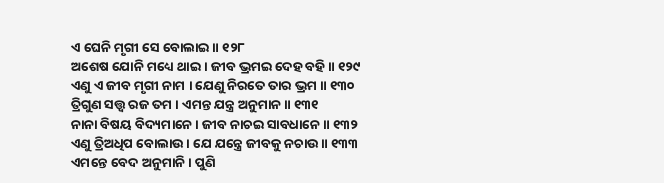ଏ ଘେନି ମୃଗୀ ସେ ବୋଲାଇ ॥ ୧୨୮
ଅଶେଷ ଯୋନି ମଧ୍ୟେ ଥାଇ । ଜୀବ ଭ୍ରମଇ ଦେହ ବହି ॥ ୧୨୯
ଏଣୁ ଏ ଜୀବ ମୃଗୀ ନାମ । ଯେଣୁ ନିରତେ ତାର ଭ୍ରମ ॥ ୧୩୦
ତ୍ରିଗୁଣ ସତ୍ତ୍ୱ ରଜ ତମ । ଏମନ୍ତ ଯନ୍ତ୍ର ଅନୁମାନ ॥ ୧୩୧
ନାନା ବିଷୟ ବିଦ୍ୟମାନେ । ଜୀବ ନାଚଇ ସାବଧାନେ ॥ ୧୩୨
ଏଣୁ ତ୍ରିଅଧିପ ବୋଲାଉ । ଯେ ଯନ୍ତ୍ରେ ଜୀବକୁ ନଚାଉ ॥ ୧୩୩
ଏମନ୍ତେ ବେଦ ଅନୁମାନି । ପୁଣି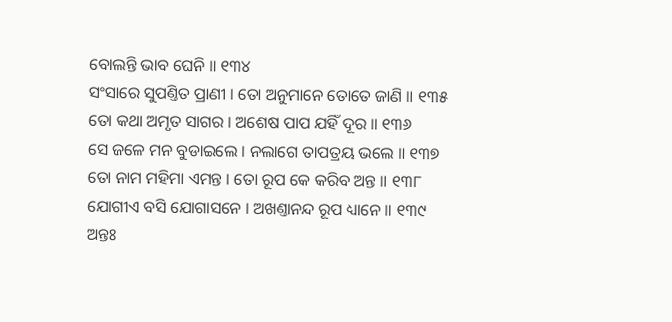ବୋଲନ୍ତି ଭାବ ଘେନି ॥ ୧୩୪
ସଂସାରେ ସୁପଣ୍ତିତ ପ୍ରାଣୀ । ତୋ ଅନୁମାନେ ତୋତେ ଜାଣି ॥ ୧୩୫
ତୋ କଥା ଅମୃତ ସାଗର । ଅଶେଷ ପାପ ଯହିଁ ଦୂର ॥ ୧୩୬
ସେ ଜଳେ ମନ ବୁଡାଇଲେ । ନଲାଗେ ତାପତ୍ରୟ ଭଲେ ॥ ୧୩୭
ତୋ ନାମ ମହିମା ଏମନ୍ତ । ତୋ ରୂପ କେ କରିବ ଅନ୍ତ ॥ ୧୩୮
ଯୋଗୀଏ ବସି ଯୋଗାସନେ । ଅଖଣ୍ତାନନ୍ଦ ରୂପ ଧ୍ୟାନେ ॥ ୧୩୯
ଅନ୍ତଃ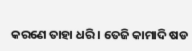କରଣେ ତାହା ଧରି । ତେଜି କାମାଦି ଷଡ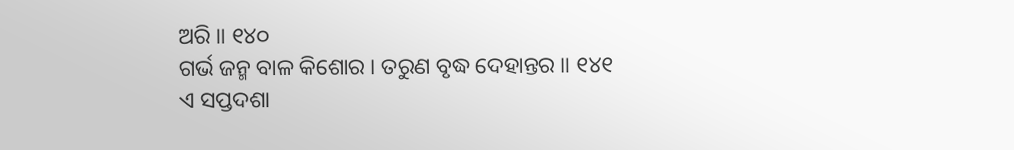ଅରି ॥ ୧୪୦
ଗର୍ଭ ଜନ୍ମ ବାଳ କିଶୋର । ତରୁଣ ବୃଦ୍ଧ ଦେହାନ୍ତର ॥ ୧୪୧
ଏ ସପ୍ତଦଶା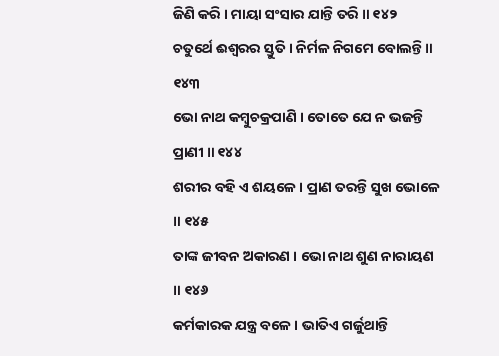ଜିଣି କରି । ମାୟା ସଂସାର ଯାନ୍ତି ତରି ॥ ୧୪୨
ଚତୁର୍ଥେ ଈଶ୍ୱରର ସ୍ତୁତି । ନିର୍ମଳ ନିଗମେ ବୋଲନ୍ତି ॥ ୧୪୩
ଭୋ ନାଥ କମ୍ବୁଚକ୍ରପାଣି । ତୋତେ ଯେ ନ ଭଜନ୍ତି ପ୍ରାଣୀ ॥ ୧୪୪
ଶରୀର ବହି ଏ ଶୟଳେ । ପ୍ରାଣ ତରନ୍ତି ସୁଖ ଭୋଳେ ॥ ୧୪୫
ତାଙ୍କ ଜୀବନ ଅକାରଣ । ଭୋ ନାଥ ଶୁଣ ନାରାୟଣ ॥ ୧୪୬
କର୍ମକାରକ ଯନ୍ତ୍ର ବଳେ । ଭାତିଏ ଗର୍ଜୁଥାନ୍ତି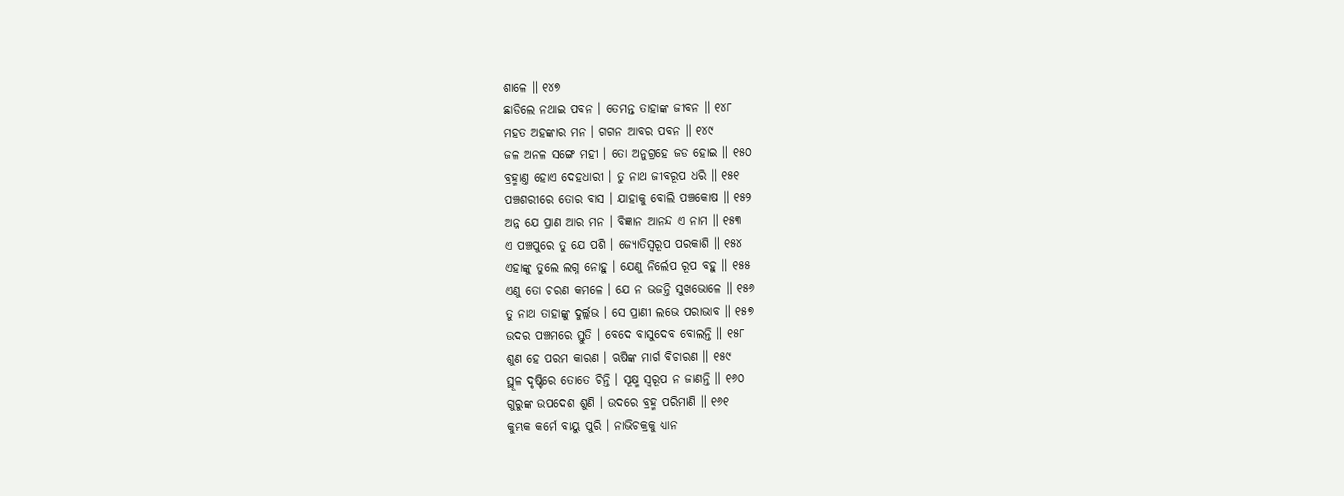ଶାଳେ ॥ ୧୪୭
ଛାଡିଲେ ନଥାଇ ପବନ । ତେମନ୍ତ ତାହାଙ୍କ ଜୀବନ ॥ ୧୪୮
ମହତ ଅହଙ୍କାର ମନ । ଗଗନ ଆବର ପବନ ॥ ୧୪୯
ଜଳ ଅନଳ ସଙ୍ଗେ ମହୀ । ତୋ ଅନୁଗ୍ରହେ ଜଡ ହୋଇ ॥ ୧୫୦
ବ୍ରହ୍ମାଣ୍ତ ହୋଏ ଦେହଧାରୀ । ତୁ ନାଥ ଜୀବରୂପ ଧରି ॥ ୧୫୧
ପଞ୍ଚଶରୀରେ ତୋର ବାସ । ଯାହାକୁ ବୋଲି ପଞ୍ଚକୋଷ ॥ ୧୫୨
ଅନ୍ନ ଯେ ପ୍ରାଣ ଆର ମନ । ବିଜ୍ଞାନ ଆନନ୍ଦ ଏ ନାମ ॥ ୧୫୩
ଏ ପଞ୍ଚପୁରେ ତୁ ଯେ ପଶି । ଜ୍ୟୋତିସ୍ୱରୂପ ପରକାଶି ॥ ୧୫୪
ଏହାଙ୍କୁ ତୁଲେ ଲଗ୍ନ ନୋହୁ । ଯେଣୁ ନିର୍ଲେପ ରୂପ ବହୁ ॥ ୧୫୫
ଏଣୁ ତୋ ଚରଣ କମଳେ । ଯେ ନ ଭଜନ୍ତି ସୁଖଭୋଳେ ॥ ୧୫୬
ତୁ ନାଥ ତାହାଙ୍କୁ ଦୁର୍ଲ୍ଲଭ । ସେ ପ୍ରାଣୀ ଲଭେ ପରାଭାବ ॥ ୧୫୭
ଉଦର ପଞ୍ଚମରେ ସ୍ତୁତି । ବେଦେ ବାସୁଦେବ ବୋଲନ୍ତି ॥ ୧୫୮
ଶୁଣ ହେ ପରମ କାରଣ । ଋଷିଙ୍କ ମାର୍ଗ ବିଚାରଣ ॥ ୧୫୯
ସ୍ଥୂଳ ଦୃଷ୍ଟିରେ ତୋତେ ଚିନ୍ତି । ସୂକ୍ଷ୍ମ ସ୍ୱରୂପ ନ ଜାଣନ୍ତି ॥ ୧୬୦
ଗୁରୁଙ୍କ ଉପଦେଶ ଶୁଣି । ଉଦରେ ବ୍ରହ୍ମ ପରିମାଣି ॥ ୧୬୧
କୁମ୍ଭକ କର୍ମେ ବାୟୁ ପୁରି । ନାଭିଚକ୍ରକୁ ଧ୍ୟାନ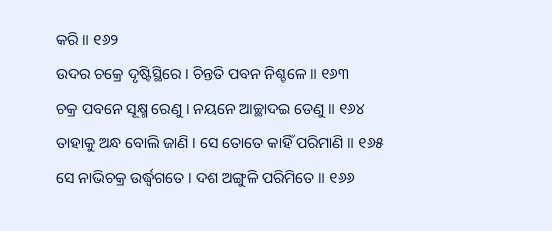କରି ॥ ୧୬୨
ଉଦର ଚକ୍ରେ ଦୃଷ୍ଟିସ୍ଥିରେ । ଚିନ୍ତତି ପବନ ନିଶ୍ଚଳେ ॥ ୧୬୩
ଚକ୍ର ପବନେ ସୂକ୍ଷ୍ମ ରେଣୁ । ନୟନେ ଆଚ୍ଛାଦଇ ତେଣୁ ॥ ୧୬୪
ତାହାକୁ ଅନ୍ଧ ବୋଲି ଜାଣି । ସେ ତୋତେ କାହିଁ ପରିମାଣି ॥ ୧୬୫
ସେ ନାଭିଚକ୍ର ଉର୍ଦ୍ଧ୍ୱଗତେ । ଦଶ ଅଙ୍ଗୁଳି ପରିମିତେ ॥ ୧୬୬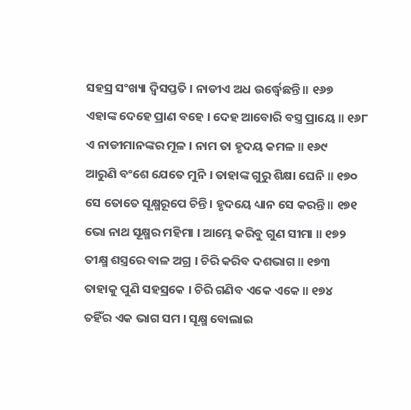ସହସ୍ର ସଂଖ୍ୟା ଦ୍ୱିସପ୍ତତି । ନାଡୀଏ ଅଧ ଉର୍ଦ୍ଧ୍ୱେଛନ୍ତି ॥ ୧୬୭
ଏହାଙ୍କ ଦେହେ ପ୍ରାଣ ବହେ । ଦେହ ଆବୋରି ବସ୍ତ୍ର ପ୍ରାୟେ ॥ ୧୬୮
ଏ ନାଡୀମାନଙ୍କର ମୂଳ । ନାମ ତା ହୃଦୟ କମଳ ॥ ୧୬୯
ଆରୁଣି ବଂଶେ ଯେତେ ମୁନି । ତାହାଙ୍କ ଗୁରୁ ଶିକ୍ଷା ଘେନି ॥ ୧୭୦
ସେ ତୋତେ ସୂକ୍ଷ୍ମରୂପେ ଚିନ୍ତି । ହୃଦୟେ ଧ୍ୟାନ ସେ କରନ୍ତି ॥ ୧୭୧
ଭୋ ନାଥ ସୂକ୍ଷ୍ମର ମହିମା । ଆମ୍ଭେ କରିବୁ ଗୁଣ ସୀମା ॥ ୧୭୨
ତୀକ୍ଷ୍ମ ଶସ୍ତ୍ରରେ ବାଳ ଅଗ୍ର । ଚିରି କରିବ ଦଶଭାଗ ॥ ୧୭୩
ତାହାକୁ ପୁଣି ସହସ୍ରକେ । ଚିରି ଗଣିବ ଏକେ ଏକେ ॥ ୧୭୪
ତହିଁର ଏକ ଭାଗ ସମ । ସୂକ୍ଷ୍ମ ବୋଲାଇ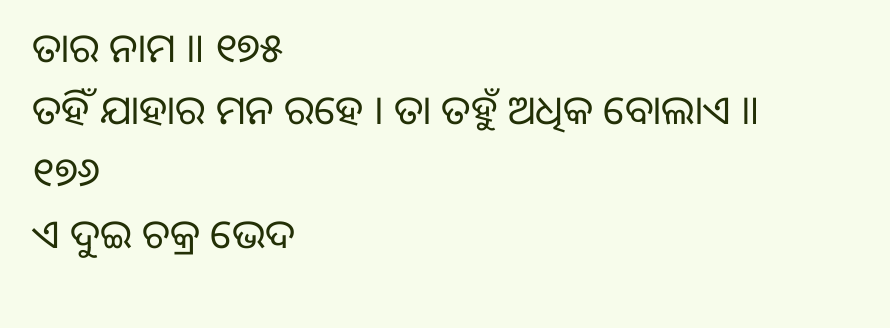ତାର ନାମ ॥ ୧୭୫
ତହିଁ ଯାହାର ମନ ରହେ । ତା ତହୁଁ ଅଧିକ ବୋଲାଏ ॥ ୧୭୬
ଏ ଦୁଇ ଚକ୍ର ଭେଦ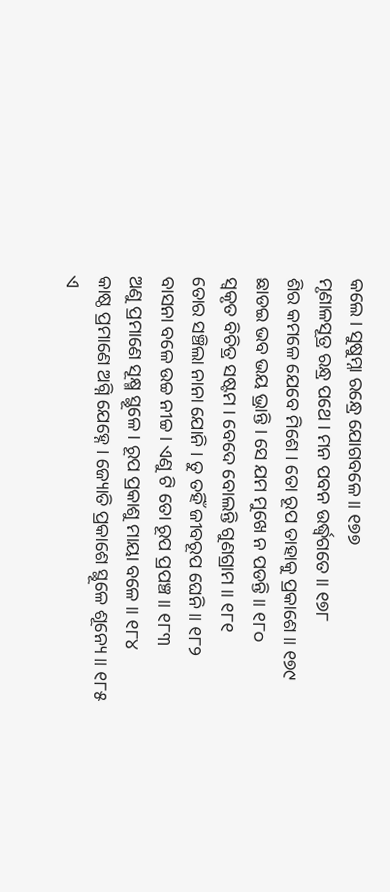କଲେ । ସୁଷୁମ୍ନା ରନ୍ଧ୍ରେ ଯୋଗବଳେ ॥ ୧୭୭
ମୃଣାଳସୂତ୍ର ରନ୍ଧ୍ର ପଥେ । ମନ ପବନ ଉର୍ଦ୍ଧ୍ୱଗତେ ॥ ୧୭୮
ଶିର କମଳେ ଯେବେ ମିଶେ । ତୋ ରୂପ ତାହାକୁ ପ୍ରକାଶେ ॥ ୧୭୯
ଛାଡଇ ଭବ ଭୟ ଭ୍ରାନ୍ତି । ସେ ଯମ ମୁଖେ ନ ପଡନ୍ତି ॥ ୧୮୦
ସ୍ୱକୃତ ବିଚିତ୍ର ସଷ୍ଟମ । ବେଦେ ବୋଲନ୍ତି ଗୁଣଗ୍ରାମ ॥ ୧୮୧
ତୋର ସଞ୍ଚିଲା ନାନା ଯୋନି । ତୁ ତହିଁ ଜୀବରୂପ ଘେନି ॥ ୧୮୨
ବାସନା ବଳେ ଉଚ୍ଚ ନୀଚ୍ଚ । ଏଣୁ ଟି ତୋ ରୂପ ପ୍ରପଞ୍ଚ ॥ ୧୮୩
ଅଣୁ ପ୍ରମାଣେ ସୂକ୍ଷ୍ମ ସ୍ଥୂଳେ । ରୂପ ପ୍ରକାଶୁ ମାୟା ବଳେ ॥ ୧୮୪
କାଷ୍ଠ ପ୍ରମାଣେ ଅଗ୍ନି ଯେହ୍ନେ । ଜ୍ୟୋତି ପ୍ରକାଶେ ସ୍ଥୂଳେ ଶୂନ୍ୟେ ॥ ୧୮୫
ଏ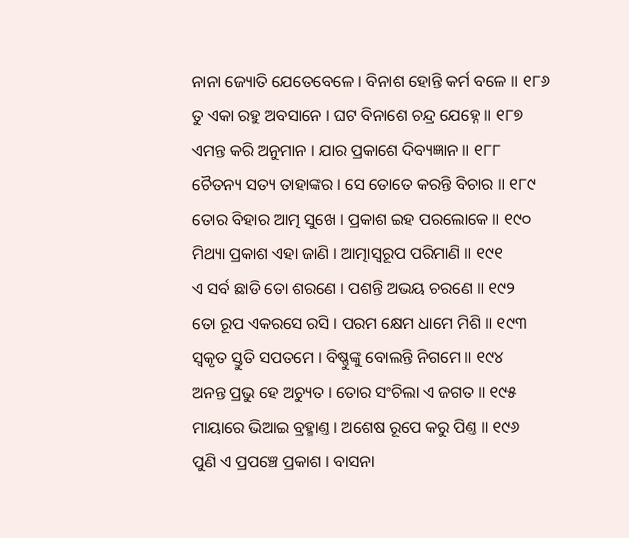ନାନା ଜ୍ୟୋତି ଯେତେବେଳେ । ବିନାଶ ହୋନ୍ତି କର୍ମ ବଳେ ॥ ୧୮୬
ତୁ ଏକା ରହୁ ଅବସାନେ । ଘଟ ବିନାଶେ ଚନ୍ଦ୍ର ଯେହ୍ନେ ॥ ୧୮୭
ଏମନ୍ତ କରି ଅନୁମାନ । ଯାର ପ୍ରକାଶେ ଦିବ୍ୟଜ୍ଞାନ ॥ ୧୮୮
ଚୈତନ୍ୟ ସତ୍ୟ ତାହାଙ୍କର । ସେ ତୋତେ କରନ୍ତି ବିଚାର ॥ ୧୮୯
ତୋର ବିହାର ଆତ୍ମ ସୁଖେ । ପ୍ରକାଶ ଇହ ପରଲୋକେ ॥ ୧୯୦
ମିଥ୍ୟା ପ୍ରକାଶ ଏହା ଜାଣି । ଆତ୍ମାସ୍ୱରୂପ ପରିମାଣି ॥ ୧୯୧
ଏ ସର୍ବ ଛାଡି ତୋ ଶରଣେ । ପଶନ୍ତି ଅଭୟ ଚରଣେ ॥ ୧୯୨
ତୋ ରୂପ ଏକରସେ ରସି । ପରମ କ୍ଷେମ ଧାମେ ମିଶି ॥ ୧୯୩
ସ୍ୱକୃତ ସ୍ତୁତି ସପତମେ । ବିଷ୍ଣୁଙ୍କୁ ବୋଲନ୍ତି ନିଗମେ ॥ ୧୯୪
ଅନନ୍ତ ପ୍ରଭୁ ହେ ଅଚ୍ୟୁତ । ତୋର ସଂଚିଲା ଏ ଜଗତ ॥ ୧୯୫
ମାୟାରେ ଭିଆଇ ବ୍ରହ୍ମାଣ୍ତ । ଅଶେଷ ରୂପେ କରୁ ପିଣ୍ତ ॥ ୧୯୬
ପୁଣି ଏ ପ୍ରପଞ୍ଚେ ପ୍ରକାଶ । ବାସନା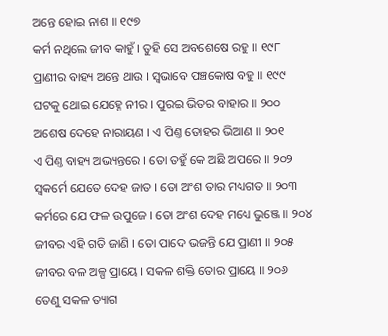ଅନ୍ତେ ହୋଇ ନାଶ ॥ ୧୯୭
କର୍ମ ନଥିଲେ ଜୀବ କାହୁଁ । ତୁହି ସେ ଅବଶେଷେ ରହୁ ॥ ୧୯୮
ପ୍ରାଣୀର ବାହ୍ୟ ଅନ୍ତେ ଥାଉ । ସ୍ୱଭାବେ ପଞ୍ଚକୋଷ ବହୁ ॥ ୧୯୯
ଘଟକୁ ଥୋଇ ଯେହ୍ନେ ନୀର । ପୁରଇ ଭିତର ବାହାର ॥ ୨୦୦
ଅଶେଷ ଦେହେ ନାରାୟଣ । ଏ ପିଣ୍ତ ତୋହର ଭିଆଣ ॥ ୨୦୧
ଏ ପିଣ୍ତ ବାହ୍ୟ ଅଭ୍ୟନ୍ତରେ । ତୋ ତହୁଁ କେ ଅଛି ଅପରେ ॥ ୨୦୨
ସ୍ୱକର୍ମେ ଯେତେ ଦେହ ଜାତ । ତୋ ଅଂଶ ତାର ମଧ୍ୟଗତ ॥ ୨୦୩
କର୍ମରେ ଯେ ଫଳ ଉପୁଜେ । ତୋ ଅଂଶ ଦେହ ମଧ୍ୟେ ଭୁଞ୍ଜେ ॥ ୨୦୪
ଜୀବର ଏହି ଗତି ଜାଣି । ତୋ ପାଦେ ଭଜନ୍ତି ଯେ ପ୍ରାଣୀ ॥ ୨୦୫
ଜୀବର ବଳ ଅଳ୍ପ ପ୍ରାୟେ । ସକଳ ଶକ୍ତି ତୋର ପ୍ରାୟେ ॥ ୨୦୬
ତେଣୁ ସକଳ ତ୍ୟାଗ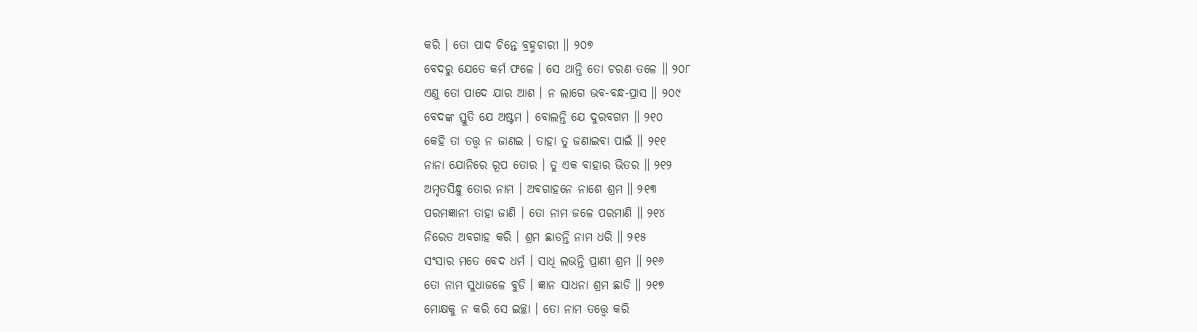କରି । ତୋ ପାଦ ଚିନ୍ତେ ବ୍ରହ୍ମଚାରୀ ॥ ୨୦୭
ବେଦରୁ ଯେତେ କର୍ମ ଫଳେ । ସେ ଥାନ୍ତି ତୋ ଚରଣ ତଳେ ॥ ୨୦୮
ଏଣୁ ତୋ ପାଦେ ଯାର ଆଶ । ନ ଲାଗେ ଭବ-ବନ୍ଧ-ପ୍ରାସ ॥ ୨୦୯
ବେଦଙ୍କ ସ୍ତୁତି ଯେ ଅଷ୍ଟମ । ବୋଲନ୍ତି ଯେ ଦୁରବଗମ ॥ ୨୧୦
କେହି ତା ତତ୍ତ୍ୱ ନ ଜାଣଇ । ତାହା ତୁ ଜଣାଇବା ପାଇଁ ॥ ୨୧୧
ନାନା ଯୋନିରେ ରୂପ ତୋର । ତୁ ଏକ ବାହାର ଭିତର ॥ ୨୧୨
ଅମୃତସିନ୍ଧୁ ତୋର ନାମ । ଅବଗାହନେ ନାଶେ ଶ୍ରମ ॥ ୨୧୩
ପରମଜ୍ଞାନୀ ତାହା ଜାଣି । ତୋ ନାମ ଜଳେ ପରମାଣି ॥ ୨୧୪
ନିରେତ ଅବଗାହ କରି । ଶ୍ରମ ଛାଡନ୍ତି ନାମ ଧରି ॥ ୨୧୫
ସଂସାର ମତେ ବେଦ ଧର୍ମ । ସାଧି ଲଭନ୍ତି ପ୍ରାଣୀ ଶ୍ରମ ॥ ୨୧୬
ତୋ ନାମ ସୁଧାଜଳେ ବୁଡି । ଜ୍ଞାନ ସାଧନା ଶ୍ରମ ଛାଡି ॥ ୨୧୭
ମୋକ୍ଷକୁ ନ କରି ସେ ଇଚ୍ଛା । ତୋ ନାମ ତତ୍ତ୍ୱେ କରି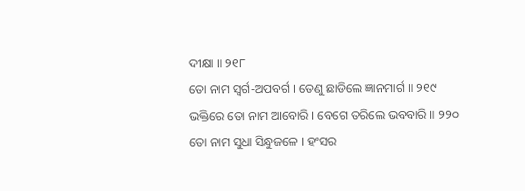ଦୀକ୍ଷା ॥ ୨୧୮
ତୋ ନାମ ସ୍ୱର୍ଗ-ଅପବର୍ଗ । ତେଣୁ ଛାଡିଲେ ଜ୍ଞାନମାର୍ଗ ॥ ୨୧୯
ଭକ୍ତିରେ ତୋ ନାମ ଆବୋରି । ବେଗେ ତରିଲେ ଭବବାରି ॥ ୨୨୦
ତୋ ନାମ ସୁଧା ସିନ୍ଧୁଜଳେ । ହଂସର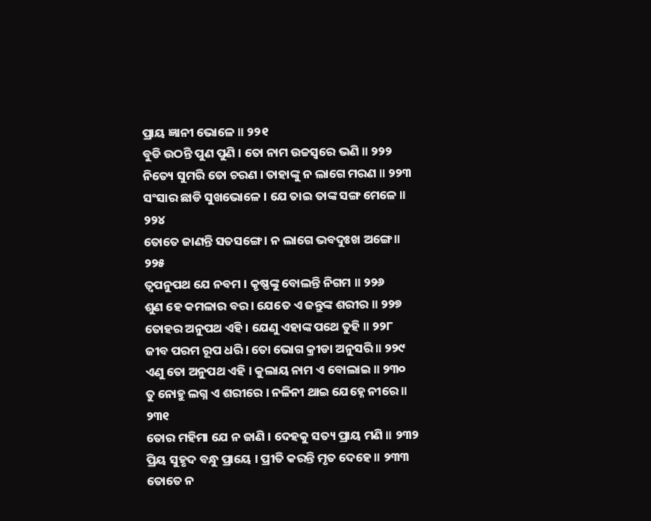ପ୍ରାୟ ଜ୍ଞାନୀ ଭୋଳେ ॥ ୨୨୧
ବୁଡି ଉଠନ୍ତି ପୁଣ ପୁଣି । ତୋ ନାମ ଉଚ୍ଚସ୍ୱରେ ଭଣି ॥ ୨୨୨
ନିତ୍ୟେ ସୁମରି ତୋ ଚରଣ । ତାହାଙ୍କୁ ନ ଲାଗେ ମରଣ ॥ ୨୨୩
ସଂସାର ଛାଡି ସୁଖଭୋଳେ । ଯେ ତାଇ ତାଙ୍କ ସଙ୍ଗ ମେଳେ ॥ ୨୨୪
ତୋତେ ଜାଣନ୍ତି ସତସଙ୍ଗେ । ନ ଲାଗେ ଭବଦୁଃଖ ଅଙ୍ଗେ ॥ ୨୨୫
ତ୍ୱପନୁପଥ ଯେ ନବମ । କୃଷ୍ଣଙ୍କୁ ବୋଲନ୍ତି ନିଗମ ॥ ୨୨୬
ଶୁଣ ହେ କମଳାର ବର । ଯେତେ ଏ ଜନ୍ତୁଙ୍କ ଶରୀର ॥ ୨୨୭
ତୋହର ଅନୁପଥ ଏହି । ଯେଣୁ ଏହାଙ୍କ ପଥେ ତୁହି ॥ ୨୨୮
ଜୀବ ପରମ ରୂପ ଧରି । ତୋ ଭୋଗ କ୍ରୀଡା ଅନୁସରି ॥ ୨୨୯
ଏଣୁ ତୋ ଅନୁପଥ ଏହି । କୁଲାୟ ନାମ ଏ ବୋଲାଇ ॥ ୨୩୦
ତୁ ନୋହୁ ଲଗ୍ନ ଏ ଶରୀରେ । ନଳିନୀ ଥାଇ ଯେହ୍ନେ ନୀରେ ॥ ୨୩୧
ତୋର ମହିମା ଯେ ନ ଜାଣି । ଦେହକୁ ସତ୍ୟ ପ୍ରାୟ ମଣି ॥ ୨୩୨
ପ୍ରିୟ ସୁହୃଦ ବନ୍ଧୁ ପ୍ରାୟେ । ପ୍ରୀତି କରନ୍ତି ମୃତ ଦେହେ ॥ ୨୩୩
ତୋତେ ନ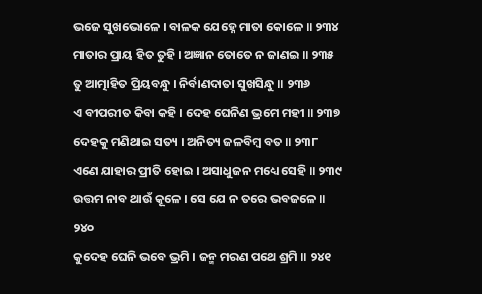ଭଜେ ସୁଖଭୋଳେ । ବାଳକ ଯେହ୍ନେ ମାତା କୋଳେ ॥ ୨୩୪
ମାତାର ପ୍ରାୟ ହିତ ତୁହି । ଅଜ୍ଞାନ ତୋତେ ନ ଜାଣଇ ॥ ୨୩୫
ତୁ ଆତ୍ମାହିତ ପ୍ରିୟବନ୍ଧୁ । ନିର୍ବାଣଦାତା ସୁଖସିନ୍ଧୁ ॥ ୨୩୬
ଏ ବୀପରୀତ କିବା କହି । ଦେହ ଘେନିଣ ଭ୍ରମେ ମହୀ ॥ ୨୩୭
ଦେହକୁ ମଣିଥାଇ ସତ୍ୟ । ଅନିତ୍ୟ ଜଳବିମ୍ବ ବତ ॥ ୨୩୮
ଏଣେ ଯାହାର ପ୍ରୀତି ହୋଇ । ଅସାଧୁଜନ ମଧ୍ୟେ ସେହି ॥ ୨୩୯
ଉତ୍ତମ ନାବ ଥାଉଁ କୂଳେ । ସେ ଯେ ନ ତରେ ଭବଜଳେ ॥ ୨୪୦
କୁଦେହ ଘେନି ଭବେ ଭ୍ରମି । ଜନ୍ମ ମରଣ ପଥେ ଶ୍ରମି ॥ ୨୪୧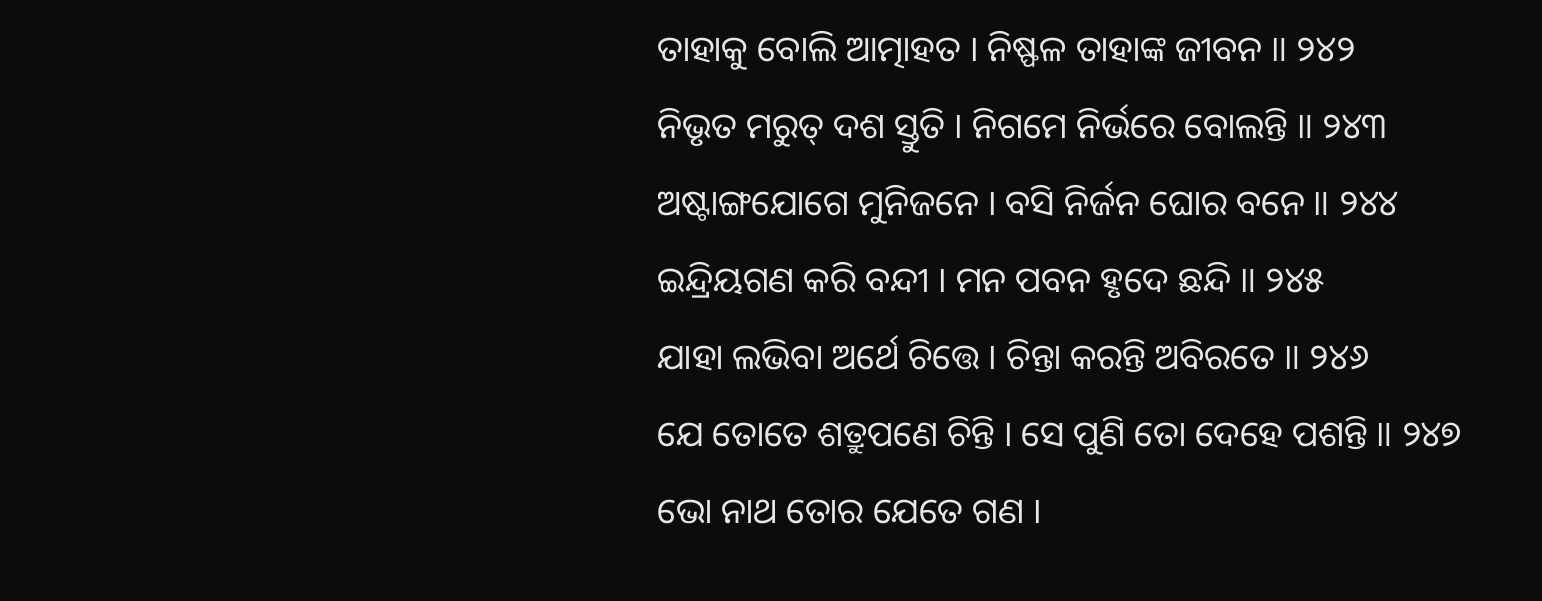ତାହାକୁ ବୋଲି ଆତ୍ମାହତ । ନିଷ୍ଫଳ ତାହାଙ୍କ ଜୀବନ ॥ ୨୪୨
ନିଭୃତ ମରୁତ୍ ଦଶ ସ୍ତୁତି । ନିଗମେ ନିର୍ଭରେ ବୋଲନ୍ତି ॥ ୨୪୩
ଅଷ୍ଟାଙ୍ଗଯୋଗେ ମୁନିଜନେ । ବସି ନିର୍ଜନ ଘୋର ବନେ ॥ ୨୪୪
ଇନ୍ଦ୍ରିୟଗଣ କରି ବନ୍ଦୀ । ମନ ପବନ ହୃଦେ ଛନ୍ଦି ॥ ୨୪୫
ଯାହା ଲଭିବା ଅର୍ଥେ ଚିତ୍ତେ । ଚିନ୍ତା କରନ୍ତି ଅବିରତେ ॥ ୨୪୬
ଯେ ତୋତେ ଶତ୍ରୁପଣେ ଚିନ୍ତି । ସେ ପୁଣି ତୋ ଦେହେ ପଶନ୍ତି ॥ ୨୪୭
ଭୋ ନାଥ ତୋର ଯେତେ ଗଣ ।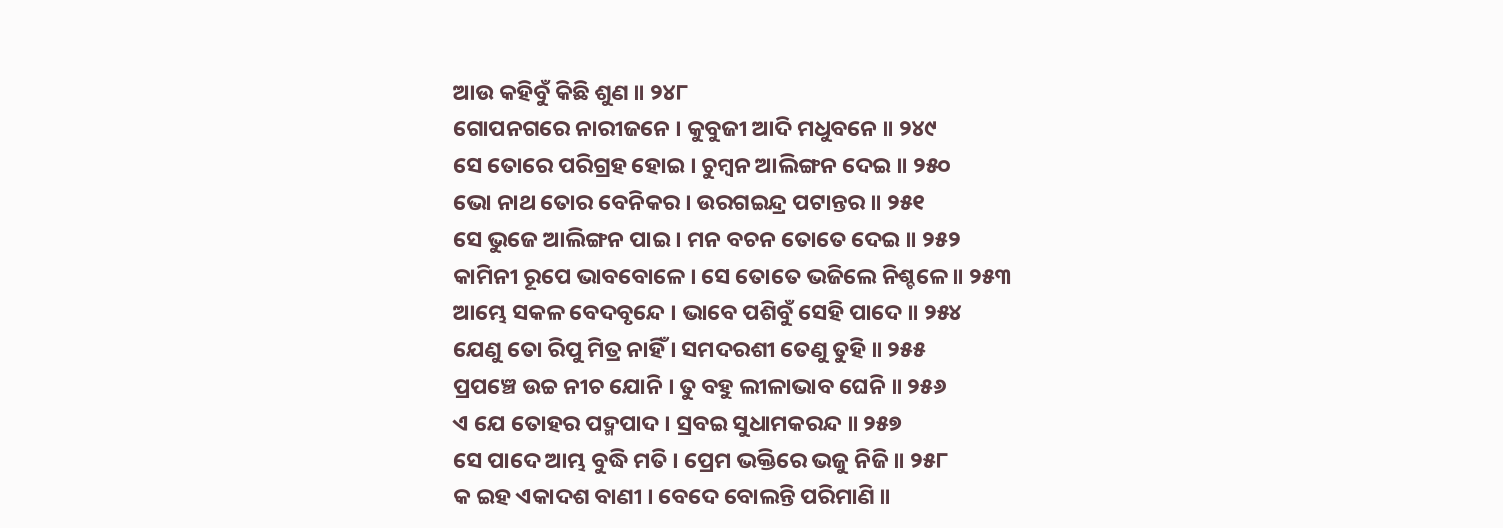ଆଉ କହିବୁଁ କିଛି ଶୁଣ ॥ ୨୪୮
ଗୋପନଗରେ ନାରୀଜନେ । କୁବୁଜୀ ଆଦି ମଧୁବନେ ॥ ୨୪୯
ସେ ତୋରେ ପରିଗ୍ରହ ହୋଇ । ଚୁମ୍ବନ ଆଲିଙ୍ଗନ ଦେଇ ॥ ୨୫୦
ଭୋ ନାଥ ତୋର ବେନିକର । ଉରଗଇନ୍ଦ୍ର ପଟାନ୍ତର ॥ ୨୫୧
ସେ ଭୁଜେ ଆଲିଙ୍ଗନ ପାଇ । ମନ ବଚନ ତୋତେ ଦେଇ ॥ ୨୫୨
କାମିନୀ ରୂପେ ଭାବବୋଳେ । ସେ ତୋତେ ଭଜିଲେ ନିଶ୍ଚଳେ ॥ ୨୫୩
ଆମ୍ଭେ ସକଳ ବେଦବୃନ୍ଦେ । ଭାବେ ପଶିବୁଁ ସେହି ପାଦେ ॥ ୨୫୪
ଯେଣୁ ତୋ ରିପୁ ମିତ୍ର ନାହିଁ । ସମଦରଶୀ ତେଣୁ ତୁହି ॥ ୨୫୫
ପ୍ରପଞ୍ଚେ ଉଚ୍ଚ ନୀଚ ଯୋନି । ତୁ ବହୁ ଲୀଳାଭାବ ଘେନି ॥ ୨୫୬
ଏ ଯେ ତୋହର ପଦ୍ମପାଦ । ସ୍ରବଇ ସୁଧାମକରନ୍ଦ ॥ ୨୫୭
ସେ ପାଦେ ଆମ୍ଭ ବୁଦ୍ଧି ମତି । ପ୍ରେମ ଭକ୍ତିରେ ଭଜୁ ନିଜି ॥ ୨୫୮
କ ଇହ ଏକାଦଶ ବାଣୀ । ବେଦେ ବୋଲନ୍ତି ପରିମାଣି ॥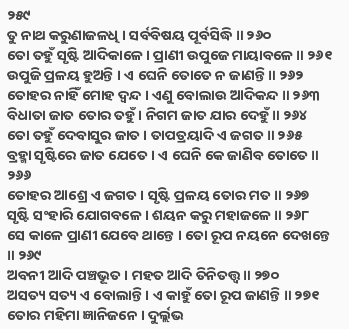୨୫୯
ତୁ ନାଥ କରୁଣାଜଳଧି । ସର୍ବବିଷୟ ପୂର୍ବସିଦ୍ଧି ॥ ୨୬୦
ତୋ ତହୁଁ ସୃଷ୍ଟି ଆଦିକାଳେ । ପ୍ରାଣୀ ଉପୁଜେ ମାୟାବଳେ ॥ ୨୬୧
ଉପୁଜି ପ୍ରଳୟ ହୁଅନ୍ତି । ଏ ଘେନି ତୋତେ ନ ଜାଣନ୍ତି ॥ ୨୬୨
ତୋହର ନାହିଁ ମୋହ ଦ୍ୱନ୍ଦ । ଏଣୁ ବୋଲାଉ ଆଦିକନ୍ଦ ॥ ୨୬୩
ବିଧାତା ଜାତ ତୋର ତହୁଁ । ନିଗମ ଜାତ ଯାର ଦେହୁଁ ॥ ୨୬୪
ତୋ ତହୁଁ ଦେବାସୁର ଜାତ । ତାପତ୍ରୟାଦି ଏ ଜଗତ ॥ ୨୬୫
ବ୍ରହ୍ମା ସୃଷ୍ଟିରେ ଜାତ ଯେତେ । ଏ ଘେନି କେ ଜାଣିବ ତୋତେ ॥ ୨୬୬
ତୋହର ଆଶ୍ରେ ଏ ଜଗତ । ସୃଷ୍ଟି ପ୍ରଳୟ ତୋର ମତ ॥ ୨୬୭
ସୃଷ୍ଟି ସଂହାରି ଯୋଗବଳେ । ଶୟନ କରୁ ମହାଜଳେ ॥ ୨୬୮
ସେ କାଳେ ପ୍ରାଣୀ ଯେବେ ଥାନ୍ତେ । ତୋ ରୂପ ନୟନେ ଦେଖନ୍ତେ ॥ ୨୬୯
ଅବନୀ ଆଦି ପଞ୍ଚଭୂତ । ମହତ ଆଦି ତିନିତତ୍ତ୍ୱ ॥ ୨୭୦
ଅସତ୍ୟ ସତ୍ୟ ଏ ବୋଲାନ୍ତି । ଏ କାହୁଁ ତୋ ରୂପ ଜାଣନ୍ତି ॥ ୨୭୧
ତୋର ମହିମା ଜ୍ଞାନିଜନେ । ଦୁର୍ଲ୍ଲଭ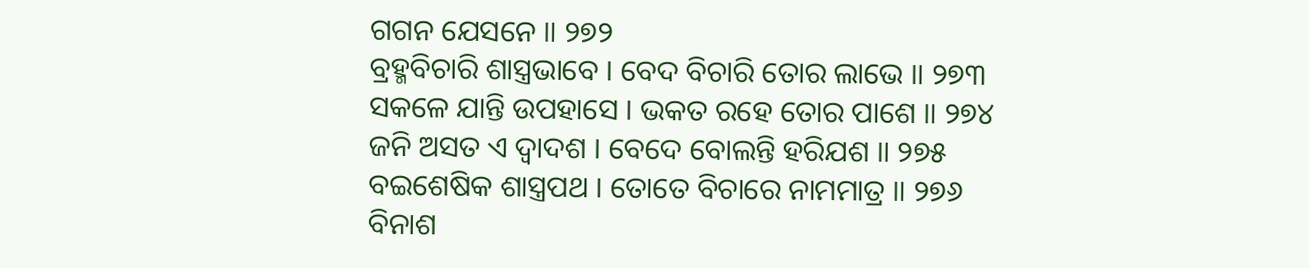ଗଗନ ଯେସନେ ॥ ୨୭୨
ବ୍ରହ୍ମବିଚାରି ଶାସ୍ତ୍ରଭାବେ । ବେଦ ବିଚାରି ତୋର ଲାଭେ ॥ ୨୭୩
ସକଳେ ଯାନ୍ତି ଉପହାସେ । ଭକତ ରହେ ତୋର ପାଶେ ॥ ୨୭୪
ଜନି ଅସତ ଏ ଦ୍ୱାଦଶ । ବେଦେ ବୋଲନ୍ତି ହରିଯଶ ॥ ୨୭୫
ବଇଶେଷିକ ଶାସ୍ତ୍ରପଥ । ତୋତେ ବିଚାରେ ନାମମାତ୍ର ॥ ୨୭୬
ବିନାଶ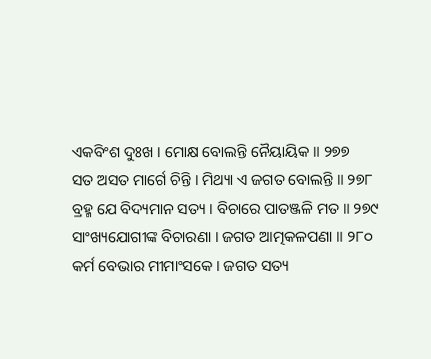ଏକବିଂଶ ଦୁଃଖ । ମୋକ୍ଷ ବୋଲନ୍ତି ନୈୟାୟିକ ॥ ୨୭୭
ସତ ଅସତ ମାର୍ଗେ ଚିନ୍ତି । ମିଥ୍ୟା ଏ ଜଗତ ବୋଲନ୍ତି ॥ ୨୭୮
ବ୍ରହ୍ମ ଯେ ବିଦ୍ୟମାନ ସତ୍ୟ । ବିଚାରେ ପାତଞ୍ଜଳି ମତ ॥ ୨୭୯
ସାଂଖ୍ୟଯୋଗୀଙ୍କ ବିଚାରଣା । ଜଗତ ଆତ୍ମକଳପଣା ॥ ୨୮୦
କର୍ମ ବେଭାର ମୀମାଂସକେ । ଜଗତ ସତ୍ୟ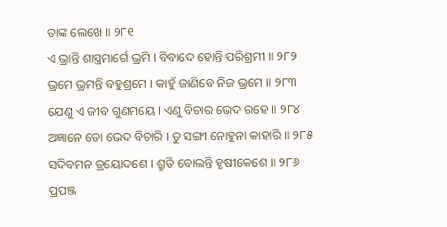ତାଙ୍କ ଲେଖେ ॥ ୨୮୧
ଏ ଭ୍ରାନ୍ତି ଶାସ୍ତ୍ରମାର୍ଗେ ଭ୍ରମି । ବିବାଦେ ହୋନ୍ତି ପରିଶ୍ରମୀ ॥ ୨୮୨
ଭ୍ରମେ ଭ୍ରମନ୍ତି ବହୁଶ୍ରମେ । କାହୁଁ ଜାଣିବେ ନିଜ ଭ୍ରମେ ॥ ୨୮୩
ଯେଣୁ ଏ ଜୀବ ଗୁଣମୟେ । ଏଣୁ ବିଚାର ଭେଦ ରହେ ॥ ୨୮୪
ଅଜ୍ଞାନେ ତୋ ଭେଦ ବିଚାରି । ତୁ ସଙ୍ଗୀ ନୋହୁନା କାହାରି ॥ ୨୮୫
ସଦିବମନ ତ୍ରୟୋଦଶେ । ଶ୍ରୁତି ବୋଲନ୍ତି ହୃଷୀକେଶେ ॥ ୨୮୬
ପ୍ରପଞ୍ଜ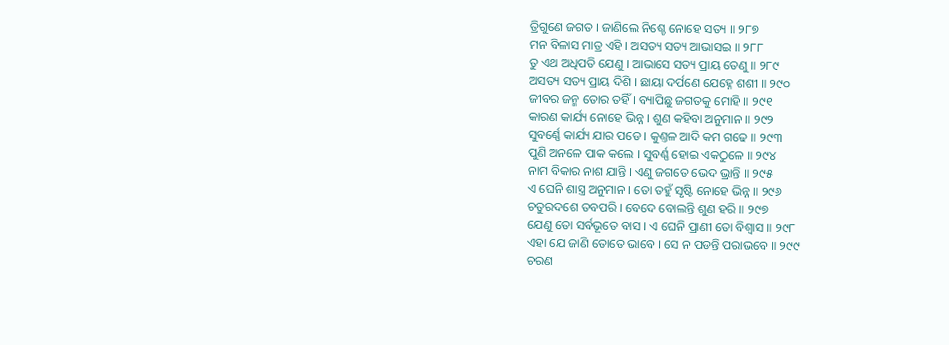ତ୍ରିଗୁଣେ ଜଗତ । ଜାଣିଲେ ନିଶ୍ଚେ ନୋହେ ସତ୍ୟ ॥ ୨୮୭
ମନ ବିଳାସ ମାତ୍ର ଏହି । ଅସତ୍ୟ ସତ୍ୟ ଆଭାସଇ ॥ ୨୮୮
ତୁ ଏଥ ଅଧିପତି ଯେଣୁ । ଆଭାସେ ସତ୍ୟ ପ୍ରାୟ ତେଣୁ ॥ ୨୮୯
ଅସତ୍ୟ ସତ୍ୟ ପ୍ରାୟ ଦିଶି । ଛାୟା ଦର୍ପଣେ ଯେହ୍ନେ ଶଶୀ ॥ ୨୯୦
ଜୀବର ଜନ୍ମ ତୋର ତହିଁ । ବ୍ୟାପିଛୁ ଜଗତକୁ ମୋହି ॥ ୨୯୧
କାରଣ କାର୍ଯ୍ୟ ନୋହେ ଭିନ୍ନ । ଶୁଣ କହିବା ଅନୁମାନ ॥ ୨୯୨
ସୁବର୍ଣ୍ଣେ କାର୍ଯ୍ୟ ଯାର ପଡେ । କୁଣ୍ତଳ ଆଦି କମ ଗଢେ ॥ ୨୯୩
ପୁଣି ଅନଳେ ପାକ କଲେ । ସୁବର୍ଣ୍ଣ ହୋଇ ଏକଠୁଳେ ॥ ୨୯୪
ନାମ ବିକାର ନାଶ ଯାନ୍ତି । ଏଣୁ ଜଗତେ ଭେଦ ଭ୍ରାନ୍ତି ॥ ୨୯୫
ଏ ଘେନି ଶାସ୍ତ୍ର ଅନୁମାନ । ତୋ ତହୁଁ ସୃଷ୍ଟି ନୋହେ ଭିନ୍ନ ॥ ୨୯୬
ଚତୁରଦଶେ ତବପରି । ବେଦେ ବୋଲନ୍ତି ଶୁଣ ହରି ॥ ୨୯୭
ଯେଣୁ ତୋ ସର୍ବଭୂତେ ବାସ । ଏ ଘେନି ପ୍ରାଣୀ ତୋ ବିଶ୍ୱାସ ॥ ୨୯୮
ଏହା ଯେ ଜାଣି ତୋତେ ଭାବେ । ସେ ନ ପଡନ୍ତି ପରାଭବେ ॥ ୨୯୯
ଚରଣ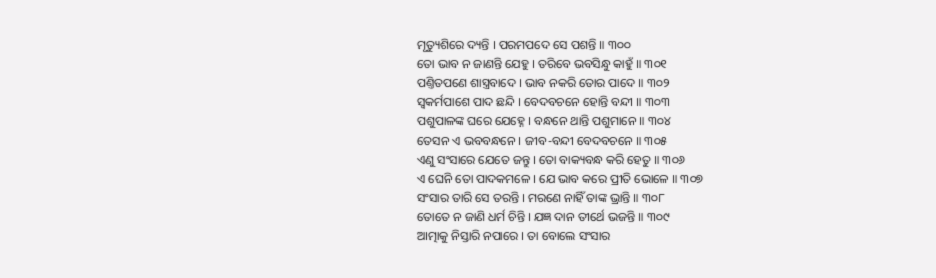ମୃତ୍ୟୁଶିରେ ଦ୍ୟନ୍ତି । ପରମପଦେ ସେ ପଶନ୍ତି ॥ ୩୦୦
ତୋ ଭାବ ନ ଜାଣନ୍ତି ଯେହୁ । ତରିବେ ଭବସିନ୍ଧୁ କାହୁଁ ॥ ୩୦୧
ପଣ୍ତିତପଣେ ଶାସ୍ତ୍ରବାଦେ । ଭାବ ନକରି ତୋର ପାଦେ ॥ ୩୦୨
ସ୍ୱକର୍ମପାଶେ ପାଦ ଛନ୍ଦି । ବେଦବଚନେ ହୋନ୍ତି ବନ୍ଦୀ ॥ ୩୦୩
ପଶୁପାଳଙ୍କ ଘରେ ଯେହ୍ନେ । ବନ୍ଧନେ ଥାନ୍ତି ପଶୁମାନେ ॥ ୩୦୪
ତେସନ ଏ ଭବବନ୍ଧନେ । ଜୀବ-ବନ୍ଦୀ ବେଦବଚନେ ॥ ୩୦୫
ଏଣୁ ସଂସାରେ ଯେତେ ଜନ୍ତୁ । ତୋ ବାକ୍ୟବନ୍ଧ କରି ହେତୁ ॥ ୩୦୬
ଏ ଘେନି ତୋ ପାଦକମଳେ । ଯେ ଭାବ କରେ ପ୍ରୀତି ଭୋଳେ ॥ ୩୦୭
ସଂସାର ତାରି ସେ ତରନ୍ତି । ମରଣେ ନାହିଁ ତାଙ୍କ ଭ୍ରାନ୍ତି ॥ ୩୦୮
ତୋତେ ନ ଜାଣି ଧର୍ମ ଚିନ୍ତି । ଯଜ୍ଞ ଦାନ ତୀର୍ଥେ ଭଜନ୍ତି ॥ ୩୦୯
ଆତ୍ମାକୁ ନିସ୍ତାରି ନପାରେ । ତା ବୋଲେ ସଂସାର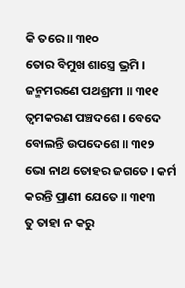କି ତରେ ॥ ୩୧୦
ତୋର ବିମୁଖ ଶାସ୍ତ୍ରେ ଭ୍ରମି । ଜନ୍ମମରଣେ ପଥଶ୍ରମୀ ॥ ୩୧୧
ତ୍ୱମକରଣ ପଞ୍ଚଦଶେ । ବେଦେ ବୋଲନ୍ତି ଉପଦେଶେ ॥ ୩୧୨
ଭୋ ନାଥ ତୋହର ଜଗତେ । କର୍ମ କରନ୍ତି ପ୍ରାଣୀ ଯେତେ ॥ ୩୧୩
ତୁ ତାହା ନ କରୁ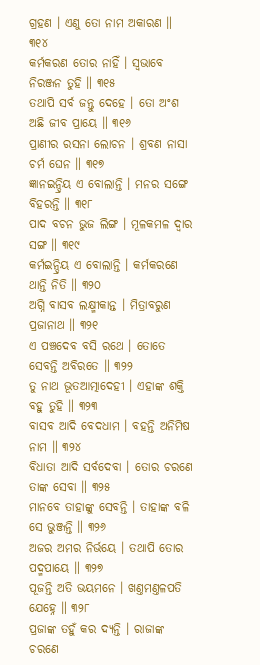ଗ୍ରହଣ । ଏଣୁ ତୋ ନାମ ଅକାରଣ ॥ ୩୧୪
କର୍ମକରଣ ତୋର ନାହିଁ । ସ୍ୱଭାବେ ନିରଞ୍ଜନ ତୁହି ॥ ୩୧୫
ତଥାପି ସର୍ବ ଜନ୍ତୁ ଦେହେ । ତୋ ଅଂଶ ଅଛି ଜୀବ ପ୍ରାୟେ ॥ ୩୧୬
ପ୍ରାଣୀର ରସନା ଲୋଚନ । ଶ୍ରବଣ ନାସା ଚର୍ମ ଘେନ ॥ ୩୧୭
ଜ୍ଞାନଇନ୍ଦ୍ରିୟ ଏ ବୋଲାନ୍ତି । ମନର ସଙ୍ଗେ ବିହରନ୍ତି ॥ ୩୧୮
ପାଦ ବଚନ ଭୁଜ ଲିଙ୍ଗ । ମୂଳକମଳ ଦ୍ୱାର ସଙ୍ଗ ॥ ୩୧୯
କର୍ମଇନ୍ଦ୍ରିୟ ଏ ବୋଲାନ୍ତି । କର୍ମକରଣେ ଥାନ୍ତି ନିତି ॥ ୩୨୦
ଅଗ୍ନି ବାସବ ଲକ୍ଷ୍ମୀକାନ୍ତ । ମିତ୍ରାବରୁଣ ପ୍ରଜାନାଥ ॥ ୩୨୧
ଏ ପଞ୍ଚଦେବ ବସି ରଥେ । ତୋତେ ସେବନ୍ତି ଅବିରତେ ॥ ୩୨୨
ତୁ ନାଥ ଭୂତଆତ୍ମାଦେହୀ । ଏହାଙ୍କ ଶକ୍ତି ବହୁ ତୁହି ॥ ୩୨୩
ବାସବ ଆଦି ବେଦଧାମ । ବହନ୍ତି ଅନିମିଷ ନାମ ॥ ୩୨୪
ବିଧାତା ଆଦି ସର୍ବଦେବା । ତୋର ଚରଣେ ତାଙ୍କ ସେବା ॥ ୩୨୫
ମାନବେ ତାହାଙ୍କୁ ସେବନ୍ତି । ତାହାଙ୍କ ବଳି ସେ ଭୁଞ୍ଜନ୍ତି ॥ ୩୨୬
ଅଜର ଅମର ନିର୍ଭୟେ । ତଥାପି ତୋର ପଦ୍ମପାୟେ ॥ ୩୨୭
ପୂଜନ୍ତି ଅତି ଭୟମନେ । ଖଣ୍ତମଣ୍ତଳପତି ଯେହ୍ନେ ॥ ୩୨୮
ପ୍ରଜାଙ୍କ ତହୁଁ କର ଦ୍ୟନ୍ତି । ରାଜାଙ୍କ ଚରଣେ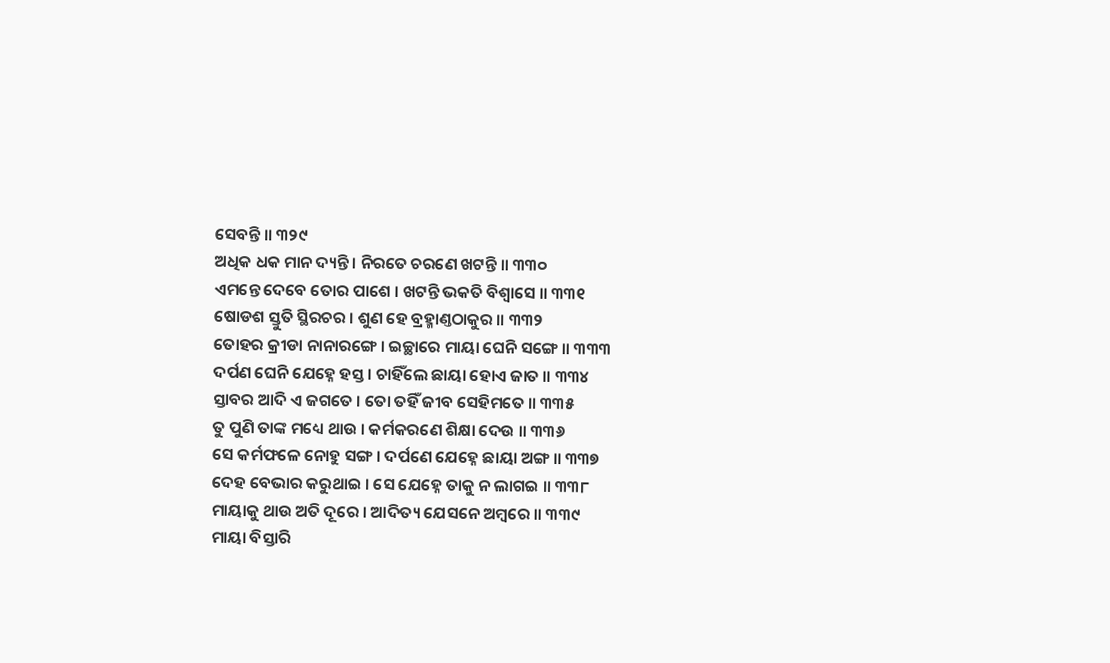ସେବନ୍ତି ॥ ୩୨୯
ଅଧିକ ଧକ ମାନ ଦ୍ୟନ୍ତି । ନିରତେ ଚରଣେ ଖଟନ୍ତି ॥ ୩୩୦
ଏମନ୍ତେ ଦେବେ ତୋର ପାଶେ । ଖଟନ୍ତି ଭକତି ବିଶ୍ୱାସେ ॥ ୩୩୧
ଷୋଡଶ ସ୍ତୁତି ସ୍ଥିରଚର । ଶୁଣ ହେ ବ୍ରହ୍ମାଣ୍ତଠାକୁର ॥ ୩୩୨
ତୋହର କ୍ରୀଡା ନାନାରଙ୍ଗେ । ଇଚ୍ଛାରେ ମାୟା ଘେନି ସଙ୍ଗେ ॥ ୩୩୩
ଦର୍ପଣ ଘେନି ଯେହ୍ନେ ହସ୍ତ । ଚାହିଁଲେ ଛାୟା ହୋଏ ଜାତ ॥ ୩୩୪
ସ୍ତାବର ଆଦି ଏ ଜଗତେ । ତୋ ତହିଁ ଜୀବ ସେହିମତେ ॥ ୩୩୫
ତୁ ପୁଣି ତାଙ୍କ ମଧ୍ୟେ ଥାଉ । କର୍ମକରଣେ ଶିକ୍ଷା ଦେଉ ॥ ୩୩୬
ସେ କର୍ମଫଳେ ନୋହୁ ସଙ୍ଗ । ଦର୍ପଣେ ଯେହ୍ନେ ଛାୟା ଅଙ୍ଗ ॥ ୩୩୭
ଦେହ ବେଭାର କରୁଥାଇ । ସେ ଯେହ୍ନେ ତାକୁ ନ ଲାଗଇ ॥ ୩୩୮
ମାୟାକୁ ଥାଉ ଅତି ଦୂରେ । ଆଦିତ୍ୟ ଯେସନେ ଅମ୍ବରେ ॥ ୩୩୯
ମାୟା ବିସ୍ତାରି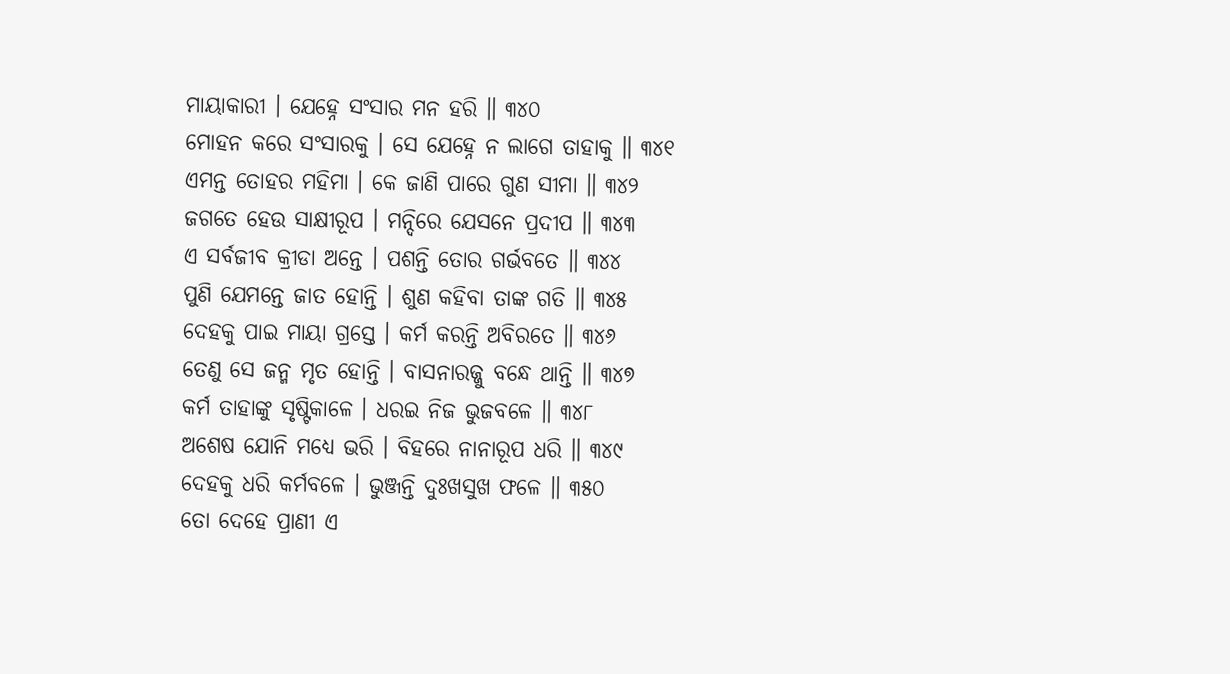ମାୟାକାରୀ । ଯେହ୍ନେ ସଂସାର ମନ ହରି ॥ ୩୪୦
ମୋହନ କରେ ସଂସାରକୁ । ସେ ଯେହ୍ନେ ନ ଲାଗେ ତାହାକୁ ॥ ୩୪୧
ଏମନ୍ତ ତୋହର ମହିମା । କେ ଜାଣି ପାରେ ଗୁଣ ସୀମା ॥ ୩୪୨
ଜଗତେ ହେଉ ସାକ୍ଷୀରୂପ । ମନ୍ଦିରେ ଯେସନେ ପ୍ରଦୀପ ॥ ୩୪୩
ଏ ସର୍ବଜୀବ କ୍ରୀଡା ଅନ୍ତେ । ପଶନ୍ତି ତୋର ଗର୍ଭବତେ ॥ ୩୪୪
ପୁଣି ଯେମନ୍ତେ ଜାତ ହୋନ୍ତି । ଶୁଣ କହିବା ତାଙ୍କ ଗତି ॥ ୩୪୫
ଦେହକୁ ପାଇ ମାୟା ଗ୍ରସ୍ତେ । କର୍ମ କରନ୍ତି ଅବିରତେ ॥ ୩୪୬
ତେଣୁ ସେ ଜନ୍ମ ମୃତ ହୋନ୍ତି । ବାସନାରଜ୍ଜୁ ବନ୍ଧେ ଥାନ୍ତି ॥ ୩୪୭
କର୍ମ ତାହାଙ୍କୁ ସୃଷ୍ଟିକାଳେ । ଧରଇ ନିଜ ଭୁଜବଳେ ॥ ୩୪୮
ଅଶେଷ ଯୋନି ମଧ୍ୟେ ଭରି । ବିହରେ ନାନାରୂପ ଧରି ॥ ୩୪୯
ଦେହକୁ ଧରି କର୍ମବଳେ । ଭୁଞ୍ଜନ୍ତି ଦୁଃଖସୁଖ ଫଳେ ॥ ୩୫୦
ତୋ ଦେହେ ପ୍ରାଣୀ ଏ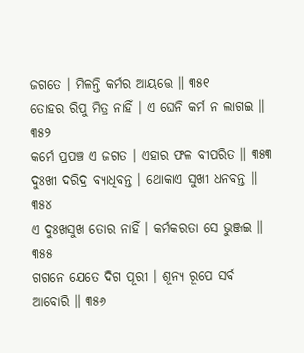ଜଗତେ । ମିଳନ୍ତି କର୍ମର ଆୟତ୍ତେ ॥ ୩୫୧
ତୋହର ରିପୁ ମିତ୍ର ନାହିଁ । ଏ ଘେନି କର୍ମ ନ ଲାଗଇ ॥ ୩୫୨
କର୍ମେ ପ୍ରପଞ୍ଚ ଏ ଜଗତ । ଏହାର ଫଳ ବୀପରିତ ॥ ୩୫୩
ଦୁଃଖୀ ଦରିଦ୍ର ବ୍ୟାଧିବନ୍ତ । ଥୋକାଏ ସୁଖୀ ଧନବନ୍ତ ॥ ୩୫୪
ଏ ଦୁଃଖସୁଖ ତୋର ନାହିଁ । କର୍ମକରତା ସେ ଭୁଞ୍ଜଇ ॥ ୩୫୫
ଗଗନେ ଯେତେ ଦିଗ ପୂରୀ । ଶୂନ୍ୟ ରୂପେ ସର୍ବ ଆବୋରି ॥ ୩୫୬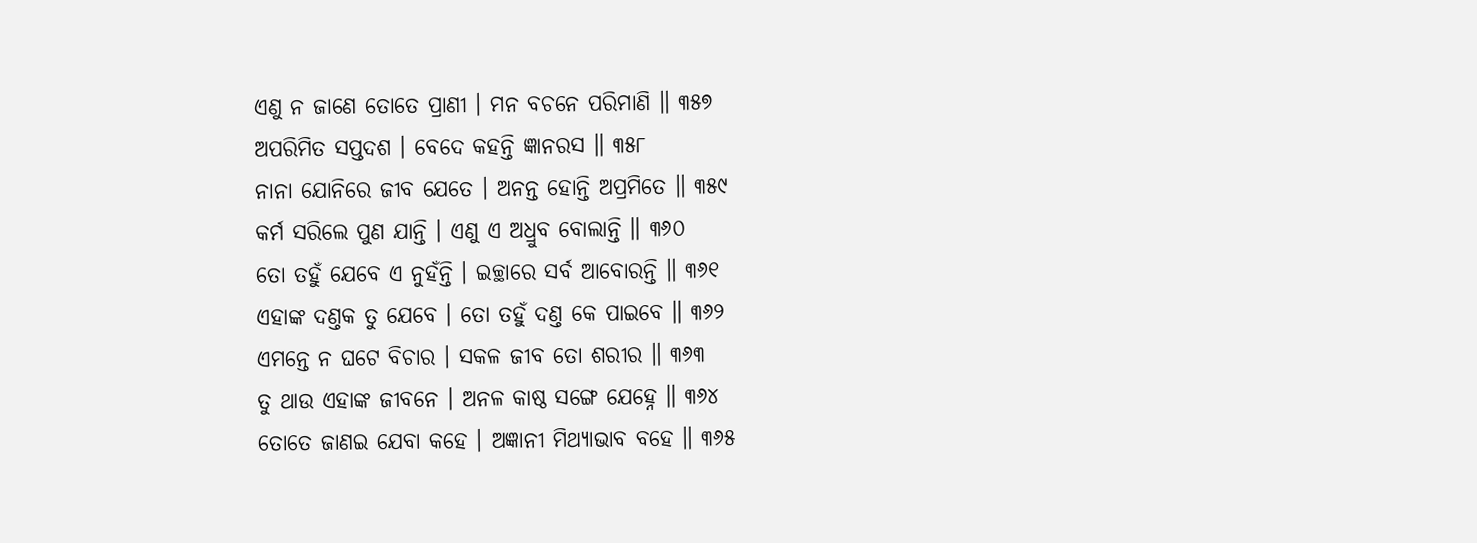ଏଣୁ ନ ଜାଣେ ତୋତେ ପ୍ରାଣୀ । ମନ ବଚନେ ପରିମାଣି ॥ ୩୫୭
ଅପରିମିତ ସପ୍ତଦଶ । ବେଦେ କହନ୍ତି ଜ୍ଞାନରସ ॥ ୩୫୮
ନାନା ଯୋନିରେ ଜୀବ ଯେତେ । ଅନନ୍ତ ହୋନ୍ତି ଅପ୍ରମିତେ ॥ ୩୫୯
କର୍ମ ସରିଲେ ପୁଣ ଯାନ୍ତି । ଏଣୁ ଏ ଅଧ୍ରୁବ ବୋଲାନ୍ତି ॥ ୩୬୦
ତୋ ତହୁଁ ଯେବେ ଏ ନୁହଁନ୍ତି । ଇଚ୍ଛାରେ ସର୍ବ ଆବୋରନ୍ତି ॥ ୩୬୧
ଏହାଙ୍କ ଦଣ୍ତକ ତୁ ଯେବେ । ତୋ ତହୁଁ ଦଣ୍ତ କେ ପାଇବେ ॥ ୩୬୨
ଏମନ୍ତେ ନ ଘଟେ ବିଚାର । ସକଳ ଜୀବ ତୋ ଶରୀର ॥ ୩୬୩
ତୁ ଥାଉ ଏହାଙ୍କ ଜୀବନେ । ଅନଳ କାଷ୍ଠ ସଙ୍ଗେ ଯେହ୍ନେ ॥ ୩୬୪
ତୋତେ ଜାଣଇ ଯେବା କହେ । ଅଜ୍ଞାନୀ ମିଥ୍ୟାଭାବ ବହେ ॥ ୩୬୫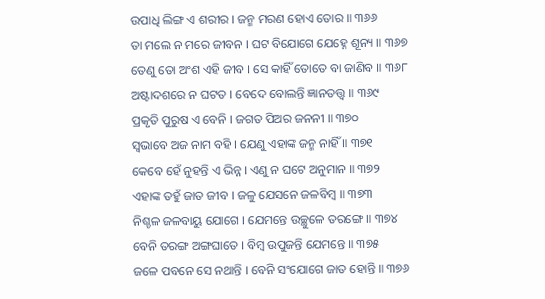ଉପାଧି ଲିଙ୍ଗ ଏ ଶରୀର । ଜନ୍ମ ମରଣ ହୋଏ ତୋର ॥ ୩୬୬
ତା ମଲେ ନ ମରେ ଜୀବନ । ଘଟ ବିଯୋଗେ ଯେହ୍ନେ ଶୂନ୍ୟ ॥ ୩୬୭
ତେଣୁ ତୋ ଅଂଶ ଏହି ଜୀବ । ସେ କାହିଁ ତୋତେ ବା ଜାଣିବ ॥ ୩୬୮
ଅଷ୍ଟାଦଶରେ ନ ଘଟତ । ବେଦେ ବୋଲନ୍ତି ଜ୍ଞାନତତ୍ତ୍ୱ ॥ ୩୬୯
ପ୍ରକୃତି ପୁରୁଷ ଏ ବେନି । ଜଗତ ପିଅର ଜନନୀ ॥ ୩୭୦
ସ୍ୱଭାବେ ଅଜ ନାମ ବହି । ଯେଣୁ ଏହାଙ୍କ ଜନ୍ମ ନାହିଁ ॥ ୩୭୧
କେବେ ହେଁ ନୁହନ୍ତି ଏ ଭିନ୍ନ । ଏଣୁ ନ ଘଟେ ଅନୁମାନ ॥ ୩୭୨
ଏହାଙ୍କ ତହୁଁ ଜାତ ଜୀବ । ଜଳୁ ଯେସନେ ଜଳବିମ୍ବ ॥ ୩୭୩
ନିଶ୍ଚଳ ଜଳବାୟୁ ଯୋଗେ । ଯେମନ୍ତେ ଉଚ୍ଛୁଳେ ତରଙ୍ଗେ ॥ ୩୭୪
ବେନି ତରଙ୍ଗ ଅଙ୍ଗଘାତେ । ବିମ୍ବ ଉପୁଜନ୍ତି ଯେମନ୍ତେ ॥ ୩୭୫
ଜଳେ ପବନେ ସେ ନଥାନ୍ତି । ବେନି ସଂଯୋଗେ ଜାତ ହୋନ୍ତି ॥ ୩୭୬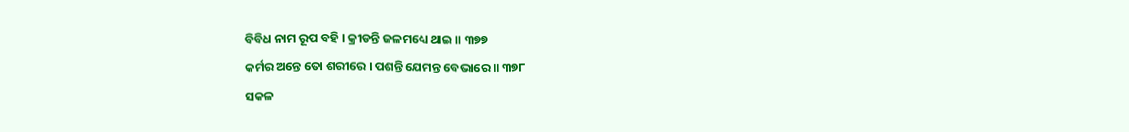ବିବିଧ ନାମ ରୂପ ବହି । କ୍ରୀଡନ୍ତି ଜଳମଧ୍ୟେ ଥାଇ ॥ ୩୭୭
କର୍ମର ଅନ୍ତେ ତୋ ଶରୀରେ । ପଶନ୍ତି ଯେମନ୍ତ ବେଭାରେ ॥ ୩୭୮
ସକଳ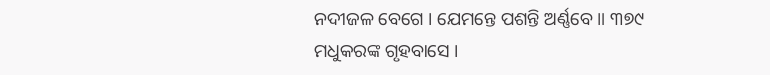ନଦୀଜଳ ବେଗେ । ଯେମନ୍ତେ ପଶନ୍ତି ଅର୍ଣ୍ଣବେ ॥ ୩୭୯
ମଧୁକରଙ୍କ ଗୃହବାସେ ।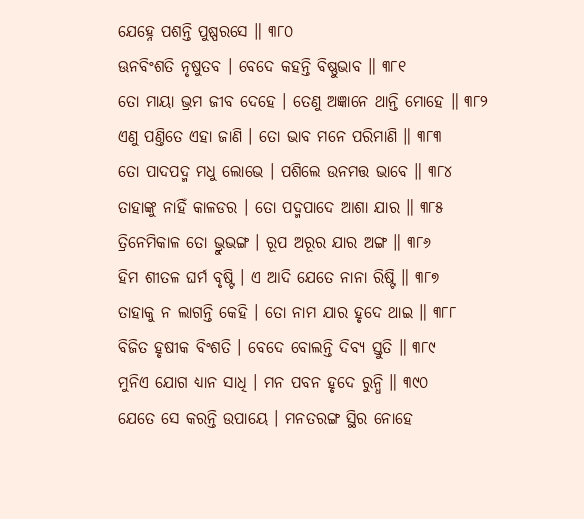ଯେହ୍ନେ ପଶନ୍ତି ପୁଷ୍ପରସେ ॥ ୩୮୦
ଊନବିଂଶତି ନୃଷୁତବ । ବେଦେ କହନ୍ତି ବିଷ୍ଣୁଭାବ ॥ ୩୮୧
ତୋ ମାୟା ଭ୍ରମ ଜୀବ ଦେହେ । ତେଣୁ ଅଜ୍ଞାନେ ଥାନ୍ତି ମୋହେ ॥ ୩୮୨
ଏଣୁ ପଣ୍ତିତେ ଏହା ଜାଣି । ତୋ ଭାବ ମନେ ପରିମାଣି ॥ ୩୮୩
ତୋ ପାଦପଦ୍ମ ମଧୁ ଲୋଭେ । ପଶିଲେ ଉନମତ୍ତ ଭାବେ ॥ ୩୮୪
ତାହାଙ୍କୁ ନାହିଁ କାଳଡର । ତୋ ପଦ୍ମପାଦେ ଆଶା ଯାର ॥ ୩୮୫
ତ୍ରିନେମିକାଳ ତୋ ଭ୍ରୁଭଙ୍ଗ । ରୂପ ଅରୂର ଯାର ଅଙ୍ଗ ॥ ୩୮୬
ହିମ ଶୀତଳ ଘର୍ମ ବୃଷ୍ଟି । ଏ ଆଦି ଯେତେ ନାନା ରିଷ୍ଟି ॥ ୩୮୭
ତାହାକୁ ନ ଲାଗନ୍ତି କେହି । ତୋ ନାମ ଯାର ହୃଦେ ଥାଇ ॥ ୩୮୮
ବିଜିତ ହୃଷୀକ ବିଂଶତି । ବେଦେ ବୋଲନ୍ତି ଦିବ୍ୟ ସ୍ତୁତି ॥ ୩୮୯
ମୁନିଏ ଯୋଗ ଧ୍ୟାନ ସାଧି । ମନ ପବନ ହୃଦେ ରୁନ୍ଧି ॥ ୩୯୦
ଯେତେ ସେ କରନ୍ତି ଉପାୟେ । ମନତରଙ୍ଗ ସ୍ଥିର ନୋହେ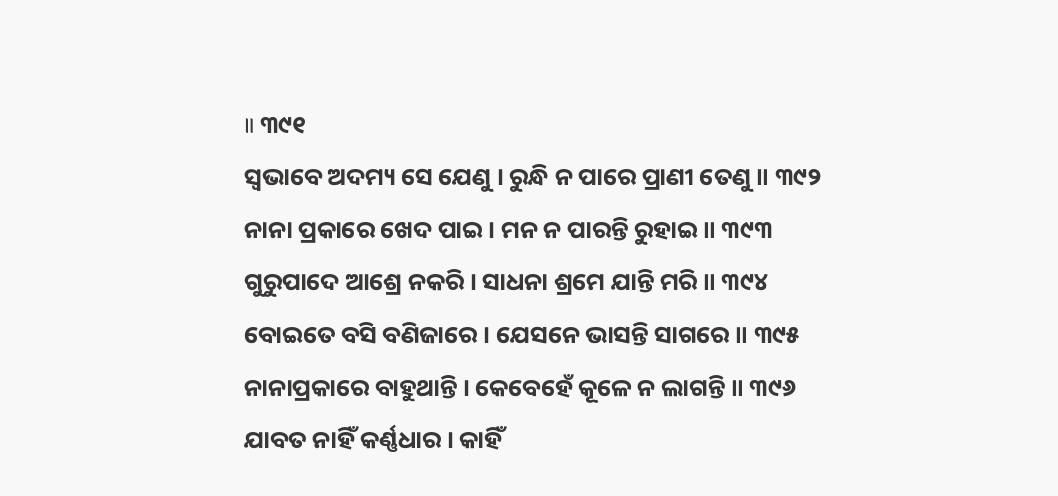॥ ୩୯୧
ସ୍ୱଭାବେ ଅଦମ୍ୟ ସେ ଯେଣୁ । ରୁନ୍ଧି ନ ପାରେ ପ୍ରାଣୀ ତେଣୁ ॥ ୩୯୨
ନାନା ପ୍ରକାରେ ଖେଦ ପାଇ । ମନ ନ ପାରନ୍ତି ରୁହାଇ ॥ ୩୯୩
ଗୁରୁପାଦେ ଆଶ୍ରେ ନକରି । ସାଧନା ଶ୍ରମେ ଯାନ୍ତି ମରି ॥ ୩୯୪
ବୋଇତେ ବସି ବଣିଜାରେ । ଯେସନେ ଭାସନ୍ତି ସାଗରେ ॥ ୩୯୫
ନାନାପ୍ରକାରେ ବାହୁଥାନ୍ତି । କେବେହେଁ କୂଳେ ନ ଲାଗନ୍ତି ॥ ୩୯୬
ଯାବତ ନାହିଁ କର୍ଣ୍ଣଧାର । କାହିଁ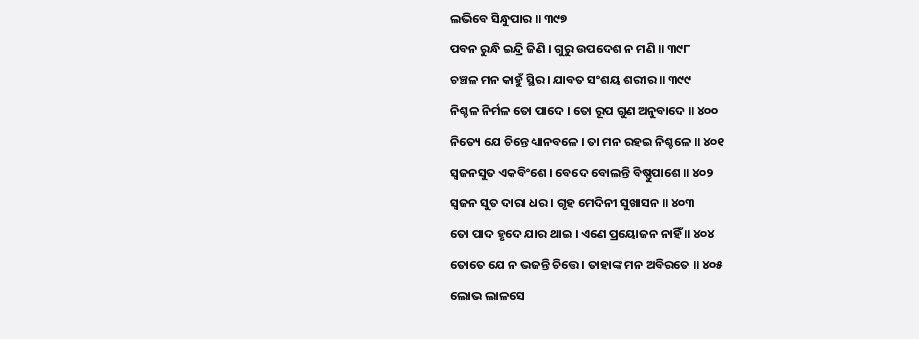ଲଭିବେ ସିନ୍ଧୁପାର ॥ ୩୯୭
ପବନ ରୁନ୍ଧି ଇନ୍ଦ୍ରି ଜିଣି । ଗୁରୁ ଉପଦେଶ ନ ମଣି ॥ ୩୯୮
ଚଞ୍ଚଳ ମନ କାହୁଁ ସ୍ଥିର । ଯାବତ ସଂଶୟ ଶରୀର ॥ ୩୯୯
ନିଶ୍ଚଳ ନିର୍ମଳ ତୋ ପାଦେ । ତୋ ରୂପ ଗୁଣ ଅନୁବାଦେ ॥ ୪୦୦
ନିତ୍ୟେ ଯେ ଚିନ୍ତେ ଧ୍ୟାନବଳେ । ତା ମନ ରହଇ ନିଶ୍ଚଳେ ॥ ୪୦୧
ସ୍ୱଜନସୁତ ଏକବିଂଶେ । ବେଦେ ବୋଲନ୍ତି ବିଷ୍ଣୁପାଶେ ॥ ୪୦୨
ସ୍ୱଜନ ସୁତ ଦାରା ଧର । ଗୃହ ମେଦିନୀ ସୁଖାସନ ॥ ୪୦୩
ତୋ ପାଦ ହୃଦେ ଯାର ଥାଇ । ଏଣେ ପ୍ରୟୋଜନ ନାହିଁ ॥ ୪୦୪
ତୋତେ ଯେ ନ ଭଜନ୍ତି ଚିତ୍ତେ । ତାହାଙ୍କ ମନ ଅବିରତେ ॥ ୪୦୫
ଲୋଭ ଲାଳସେ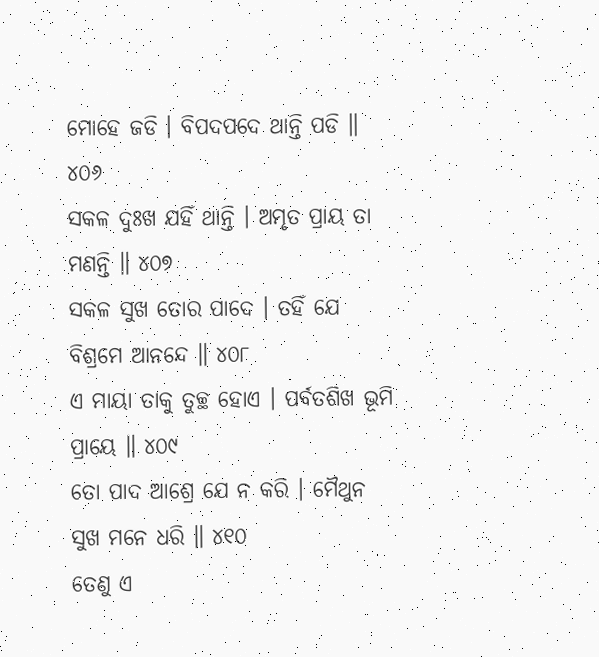ମୋହେ ଜଡି । ବିପଦପଦେ ଥାନ୍ତି ପଡି ॥ ୪୦୬
ସକଳ ଦୁଃଖ ଯହିଁ ଥାନ୍ତି । ଅମୃତ ପ୍ରାୟ ତା ମଣନ୍ତି ॥ ୪୦୭
ସକଳ ସୁଖ ତୋର ପାଦେ । ତହିଁ ଯେ ବିଶ୍ରମେ ଆନନ୍ଦେ ॥ ୪୦୮
ଏ ମାୟା ତାକୁ ତୁଚ୍ଛ ହୋଏ । ପର୍ବତଶିଖ ଭୂମି ପ୍ରାୟେ ॥ ୪୦୯
ତୋ ପାଦ ଆଶ୍ରେ ଯେ ନ କରି । ମୈଥୁନ ସୁଖ ମନେ ଧରି ॥ ୪୧୦
ତେଣୁ ଏ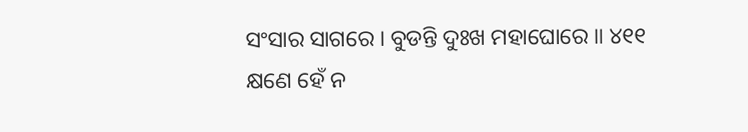ସଂସାର ସାଗରେ । ବୁଡନ୍ତି ଦୁଃଖ ମହାଘୋରେ ॥ ୪୧୧
କ୍ଷଣେ ହେଁ ନ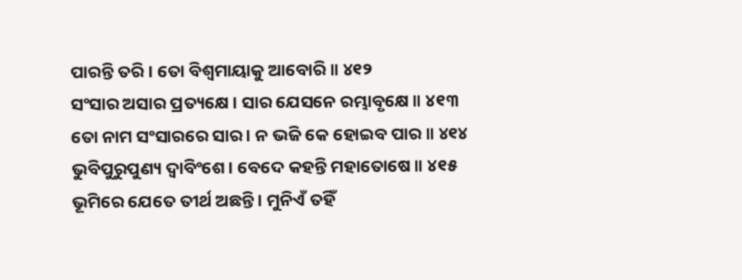ପାରନ୍ତି ତରି । ତୋ ବିଶ୍ୱମାୟାକୁ ଆବୋରି ॥ ୪୧୨
ସଂସାର ଅସାର ପ୍ରତ୍ୟକ୍ଷେ । ସାର ଯେସନେ ରମ୍ଭାବୃକ୍ଷେ ॥ ୪୧୩
ତୋ ନାମ ସଂସାରରେ ସାର । ନ ଭଜି କେ ହୋଇବ ପାର ॥ ୪୧୪
ଭୁବିପୁରୁପୁଣ୍ୟ ଦ୍ୱାବିଂଶେ । ବେଦେ କହନ୍ତି ମହାତୋଷେ ॥ ୪୧୫
ଭୂମିରେ ଯେତେ ତୀର୍ଥ ଅଛନ୍ତି । ମୁନିଏଁ ତହିଁ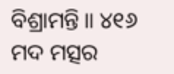ବିଶ୍ରାମନ୍ତି ॥ ୪୧୬
ମଦ ମତ୍ସର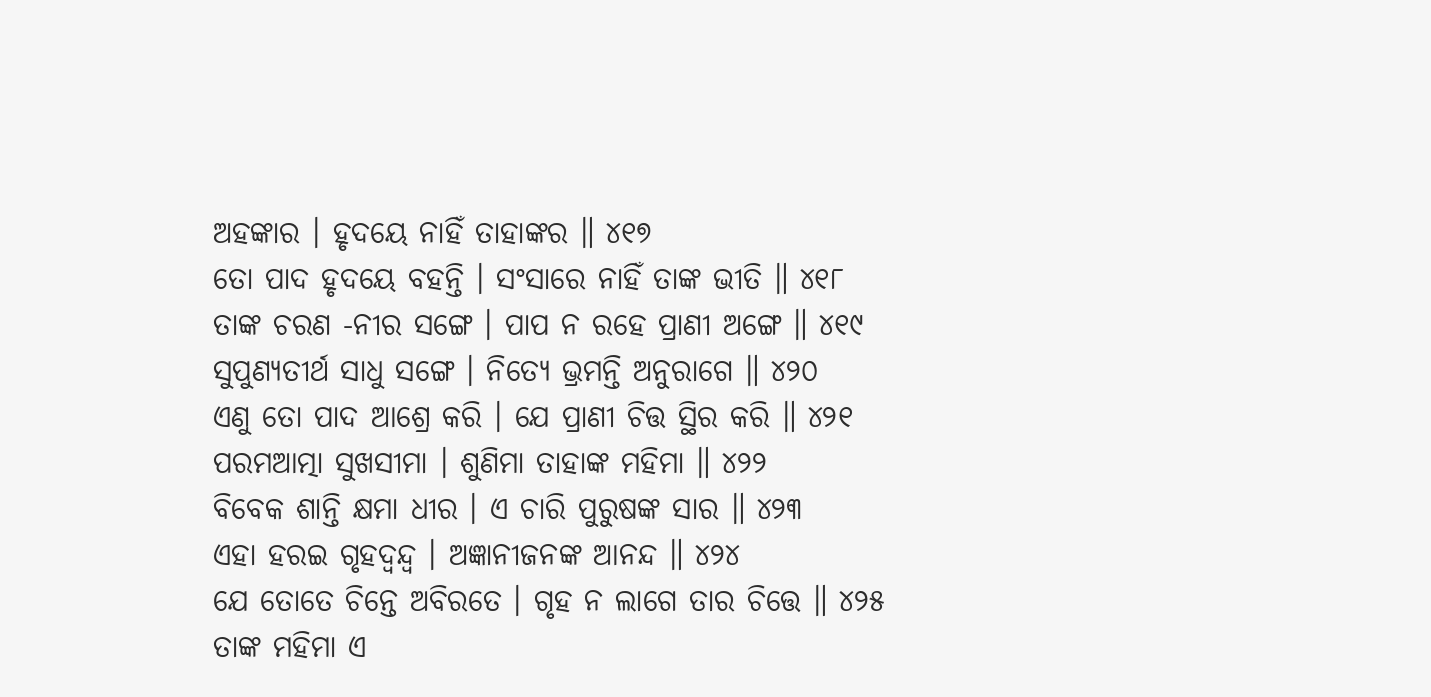ଅହଙ୍କାର । ହୃଦୟେ ନାହିଁ ତାହାଙ୍କର ॥ ୪୧୭
ତୋ ପାଦ ହୃଦୟେ ବହନ୍ତି । ସଂସାରେ ନାହିଁ ତାଙ୍କ ଭୀତି ॥ ୪୧୮
ତାଙ୍କ ଚରଣ -ନୀର ସଙ୍ଗେ । ପାପ ନ ରହେ ପ୍ରାଣୀ ଅଙ୍ଗେ ॥ ୪୧୯
ସୁପୁଣ୍ୟତୀର୍ଥ ସାଧୁ ସଙ୍ଗେ । ନିତ୍ୟେ ଭ୍ରମନ୍ତି ଅନୁରାଗେ ॥ ୪୨୦
ଏଣୁ ତୋ ପାଦ ଆଶ୍ରେ କରି । ଯେ ପ୍ରାଣୀ ଚିତ୍ତ ସ୍ଥିର କରି ॥ ୪୨୧
ପରମଆତ୍ମା ସୁଖସୀମା । ଶୁଣିମା ତାହାଙ୍କ ମହିମା ॥ ୪୨୨
ବିବେକ ଶାନ୍ତି କ୍ଷମା ଧୀର । ଏ ଚାରି ପୁରୁଷଙ୍କ ସାର ॥ ୪୨୩
ଏହା ହରଇ ଗୃହଦ୍ୱନ୍ଦ୍ୱ । ଅଜ୍ଞାନୀଜନଙ୍କ ଆନନ୍ଦ ॥ ୪୨୪
ଯେ ତୋତେ ଚିନ୍ତେ ଅବିରତେ । ଗୃହ ନ ଲାଗେ ତାର ଚିତ୍ତେ ॥ ୪୨୫
ତାଙ୍କ ମହିମା ଏ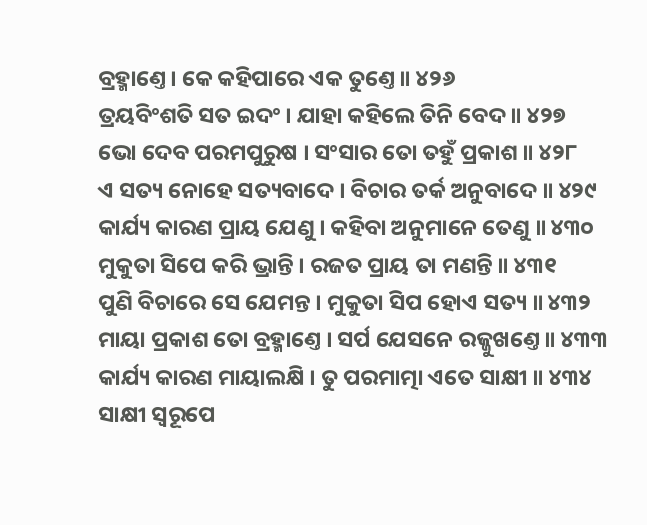ବ୍ରହ୍ମାଣ୍ତେ । କେ କହିପାରେ ଏକ ତୁଣ୍ତେ ॥ ୪୨୬
ତ୍ରୟବିଂଶତି ସତ ଇଦଂ । ଯାହା କହିଲେ ତିନି ବେଦ ॥ ୪୨୭
ଭୋ ଦେବ ପରମପୁରୁଷ । ସଂସାର ତୋ ତହୁଁ ପ୍ରକାଶ ॥ ୪୨୮
ଏ ସତ୍ୟ ନୋହେ ସତ୍ୟବାଦେ । ବିଚାର ତର୍କ ଅନୁବାଦେ ॥ ୪୨୯
କାର୍ଯ୍ୟ କାରଣ ପ୍ରାୟ ଯେଣୁ । କହିବା ଅନୁମାନେ ତେଣୁ ॥ ୪୩୦
ମୁକୁତା ସିପେ କରି ଭ୍ରାନ୍ତି । ରଜତ ପ୍ରାୟ ତା ମଣନ୍ତି ॥ ୪୩୧
ପୁଣି ବିଚାରେ ସେ ଯେମନ୍ତ । ମୁକୁତା ସିପ ହୋଏ ସତ୍ୟ ॥ ୪୩୨
ମାୟା ପ୍ରକାଶ ତୋ ବ୍ରହ୍ମାଣ୍ତେ । ସର୍ପ ଯେସନେ ରଜ୍ଜୁଖଣ୍ତେ ॥ ୪୩୩
କାର୍ଯ୍ୟ କାରଣ ମାୟାଲକ୍ଷି । ତୁ ପରମାତ୍ମା ଏତେ ସାକ୍ଷୀ ॥ ୪୩୪
ସାକ୍ଷୀ ସ୍ୱରୂପେ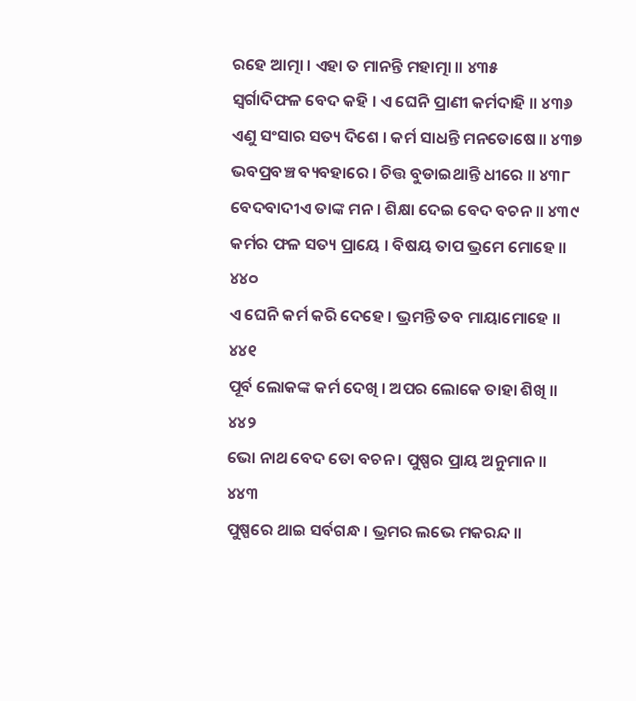ରହେ ଆତ୍ମା । ଏହା ତ ମାନନ୍ତି ମହାତ୍ମା ॥ ୪୩୫
ସ୍ୱର୍ଗାଦିଫଳ ବେଦ କହି । ଏ ଘେନି ପ୍ରାଣୀ କର୍ମଦାହି ॥ ୪୩୬
ଏଣୁ ସଂସାର ସତ୍ୟ ଦିଶେ । କର୍ମ ସାଧନ୍ତି ମନତୋଷେ ॥ ୪୩୭
ଭବପ୍ରବଞ୍ଚ ବ୍ୟବହାରେ । ଚିତ୍ତ ବୁଡାଇଥାନ୍ତି ଧୀରେ ॥ ୪୩୮
ବେଦବାଦୀଏ ତାଙ୍କ ମନ । ଶିକ୍ଷା ଦେଇ ବେଦ ବଚନ ॥ ୪୩୯
କର୍ମର ଫଳ ସତ୍ୟ ପ୍ରାୟେ । ବିଷୟ ତାପ ଭ୍ରମେ ମୋହେ ॥ ୪୪୦
ଏ ଘେନି କର୍ମ କରି ଦେହେ । ଭ୍ରମନ୍ତି ତବ ମାୟାମୋହେ ॥ ୪୪୧
ପୂର୍ବ ଲୋକଙ୍କ କର୍ମ ଦେଖି । ଅପର ଲୋକେ ତାହା ଶିଖି ॥ ୪୪୨
ଭୋ ନାଥ ବେଦ ତୋ ବଚନ । ପୁଷ୍ପର ପ୍ରାୟ ଅନୁମାନ ॥ ୪୪୩
ପୁଷ୍ପରେ ଥାଇ ସର୍ବଗନ୍ଧ । ଭ୍ରମର ଲଭେ ମକରନ୍ଦ ॥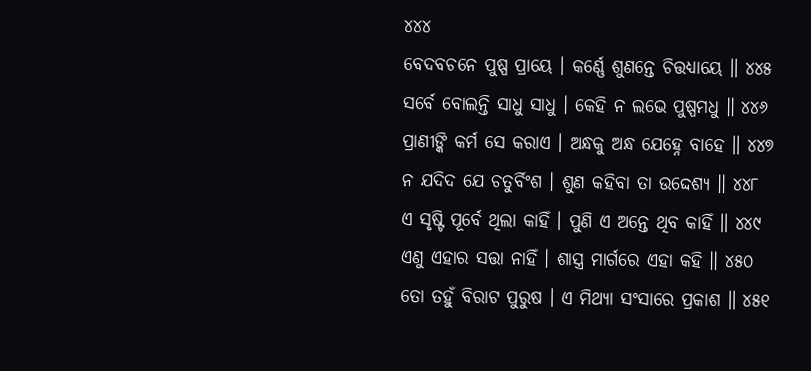୪୪୪
ବେଦବଚନେ ପୁଷ୍ପ ପ୍ରାୟେ । କର୍ଣ୍ଣେ ଶୁଣନ୍ତେ ଚିତ୍ତଧ୍ୟାୟେ ॥ ୪୪୫
ସର୍ବେ ବୋଲନ୍ତି ସାଧୁ ସାଧୁ । କେହି ନ ଲଭେ ପୁଷ୍ପମଧୁ ॥ ୪୪୬
ପ୍ରାଣୀଙ୍କି କର୍ମ ସେ କରାଏ । ଅନ୍ଧକୁ ଅନ୍ଧ ଯେହ୍ନେ ବାହେ ॥ ୪୪୭
ନ ଯଦିଦ ଯେ ଚତୁର୍ବିଂଶ । ଶୁଣ କହିବା ତା ଉଦ୍ଦେଶ୍ୟ ॥ ୪୪୮
ଏ ସୃଷ୍ଟି ପୂର୍ବେ ଥିଲା କାହିଁ । ପୁଣି ଏ ଅନ୍ତେ ଥିବ କାହିଁ ॥ ୪୪୯
ଏଣୁ ଏହାର ସତ୍ତା ନାହିଁ । ଶାସ୍ତ୍ର ମାର୍ଗରେ ଏହା କହି ॥ ୪୫୦
ତୋ ତହୁଁ ବିରାଟ ପୁରୁଷ । ଏ ମିଥ୍ୟା ସଂସାରେ ପ୍ରକାଶ ॥ ୪୫୧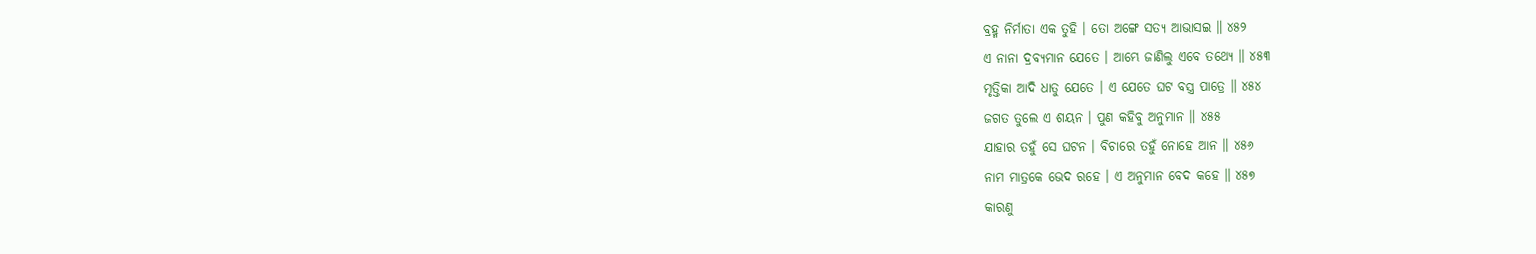ବ୍ରହ୍ମ ନିର୍ମାତା ଏକ ତୁହି । ତୋ ଅଙ୍ଗେ ସତ୍ୟ ଆଭାସଇ ॥ ୪୫୨
ଏ ନାନା ଦ୍ରବ୍ୟମାନ ଯେତେ । ଆମ୍ଭେ ଜାଣିଲୁ ଏବେ ତଥ୍ୟେ ॥ ୪୫୩
ମୃତ୍ତିକା ଆଦି ଧାତୁ ଯେତେ । ଏ ଯେତେ ଘଟ ବସ୍ତ୍ର ପାତ୍ରେ ॥ ୪୫୪
ଜଗତ ତୁଲେ ଏ ଶୟନ । ପୁଣ କହିବୁ ଅନୁମାନ ॥ ୪୫୫
ଯାହାର ତହୁଁ ସେ ଘଟନ । ବିଚାରେ ତହୁଁ ନୋହେ ଆନ ॥ ୪୫୬
ନାମ ମାତ୍ରକେ ଭେଦ ରହେ । ଏ ଅନୁମାନ ବେଦ କହେ ॥ ୪୫୭
କାରଣୁ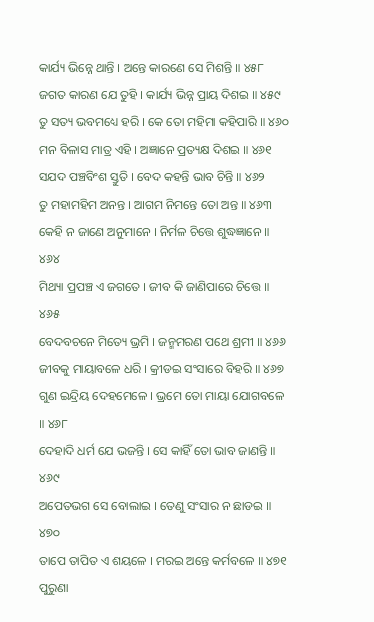କାର୍ଯ୍ୟ ଭିନ୍ନେ ଥାନ୍ତି । ଅନ୍ତେ କାରଣେ ସେ ମିଶନ୍ତି ॥ ୪୫୮
ଜଗତ କାରଣ ଯେ ତୁହି । କାର୍ଯ୍ୟ ଭିନ୍ନ ପ୍ରାୟ ଦିଶଇ ॥ ୪୫୯
ତୁ ସତ୍ୟ ଭବମଧ୍ୟେ ହରି । କେ ତୋ ମହିମା କହିପାରି ॥ ୪୬୦
ମନ ବିଳାସ ମାତ୍ର ଏହି । ଅଜ୍ଞାନେ ପ୍ରତ୍ୟକ୍ଷ ଦିଶଇ ॥ ୪୬୧
ସଯଦ ପଞ୍ଚବିଂଶ ସ୍ତୁତି । ବେଦ କହନ୍ତି ଭାବ ଚିନ୍ତି ॥ ୪୬୨
ତୁ ମହାମହିମ ଅନନ୍ତ । ଆଗମ ନିମନ୍ତେ ତୋ ଅନ୍ତ ॥ ୪୬୩
କେହି ନ ଜାଣେ ଅନୁମାନେ । ନିର୍ମଳ ଚିତ୍ତେ ଶୁଦ୍ଧଜ୍ଞାନେ ॥ ୪୬୪
ମିଥ୍ୟା ପ୍ରପଞ୍ଚ ଏ ଜଗତେ । ଜୀବ କି ଜାଣିପାରେ ଚିତ୍ତେ ॥ ୪୬୫
ବେଦବଚନେ ମିତ୍ୟେ ଭ୍ରମି । ଜନ୍ମମରଣ ପଥେ ଶ୍ରମୀ ॥ ୪୬୬
ଜୀବକୁ ମାୟାବଳେ ଧରି । କ୍ରୀଡଇ ସଂସାରେ ବିହରି ॥ ୪୬୭
ଗୁଣ ଇନ୍ଦ୍ରିୟ ଦେହମେଳେ । ଭ୍ରମେ ତୋ ମାୟା ଯୋଗବଳେ ॥ ୪୬୮
ଦେହାଦି ଧର୍ମ ଯେ ଭଜନ୍ତି । ସେ କାହିଁ ତୋ ଭାବ ଜାଣନ୍ତି ॥ ୪୬୯
ଅପେତଭଗ ସେ ବୋଲାଇ । ତେଣୁ ସଂସାର ନ ଛାଡଇ ॥ ୪୭୦
ତାପେ ତାପିତ ଏ ଶୟଳେ । ମରଇ ଅନ୍ତେ କର୍ମବଳେ ॥ ୪୭୧
ପୁରୁଣା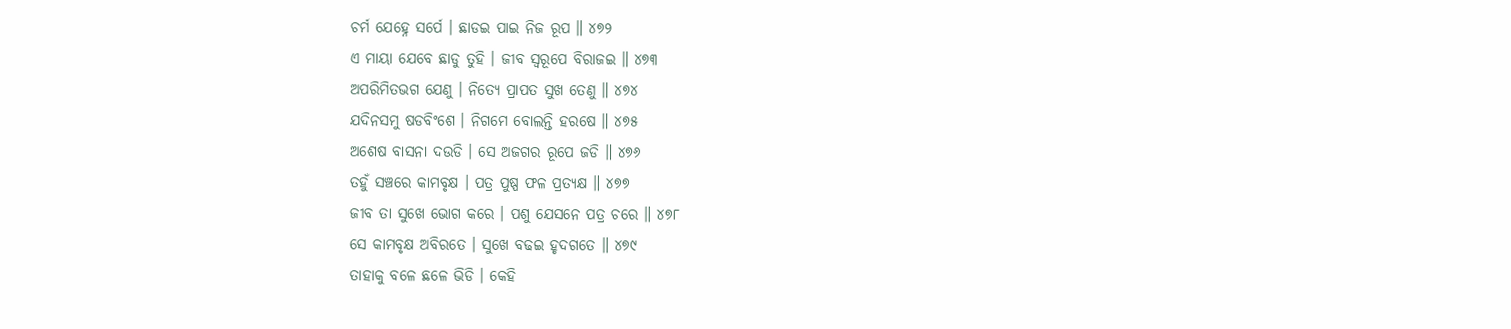ଚର୍ମ ଯେହ୍ନେ ସର୍ପେ । ଛାଡଇ ପାଇ ନିଜ ରୂପ ॥ ୪୭୨
ଏ ମାୟା ଯେବେ ଛାଡୁ ତୁହି । ଜୀବ ସ୍ୱରୂପେ ବିରାଜଇ ॥ ୪୭୩
ଅପରିମିତଭଗ ଯେଣୁ । ନିତ୍ୟେ ପ୍ରାପତ ସୁଖ ତେଣୁ ॥ ୪୭୪
ଯଦିନସମୁ ଷଡବିଂଶେ । ନିଗମେ ବୋଲନ୍ତି ହରଷେ ॥ ୪୭୫
ଅଶେଷ ବାସନା ଦଉଡି । ସେ ଅଜଗର ରୂପେ ଜଡି ॥ ୪୭୬
ତହୁଁ ସଞ୍ଚରେ କାମବୃକ୍ଷ । ପତ୍ର ପୁଷ୍ପ ଫଳ ପ୍ରତ୍ୟକ୍ଷ ॥ ୪୭୭
ଜୀବ ତା ସୁଖେ ଭୋଗ କରେ । ପଶୁ ଯେସନେ ପତ୍ର ଚରେ ॥ ୪୭୮
ସେ କାମବୃକ୍ଷ ଅବିରତେ । ସୁଖେ ବଢଇ ହୃଦଗତେ ॥ ୪୭୯
ତାହାକୁ ବଳେ ଛଳେ ଭିଡି । କେହି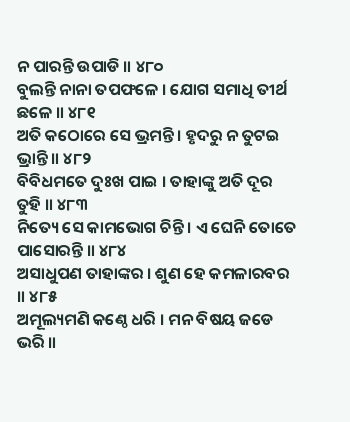ନ ପାରନ୍ତି ଉପାଡି ॥ ୪୮୦
ବୁଲନ୍ତି ନାନା ତପଫଳେ । ଯୋଗ ସମାଧି ତୀର୍ଥ ଛଳେ ॥ ୪୮୧
ଅତି କଠୋରେ ସେ ଭ୍ରମନ୍ତି । ହୃଦରୁ ନ ତୁଟଇ ଭ୍ରାନ୍ତି ॥ ୪୮୨
ବିବିଧମତେ ଦୁଃଖ ପାଇ । ତାହାଙ୍କୁ ଅତି ଦୂର ତୁହି ॥ ୪୮୩
ନିତ୍ୟେ ସେ କାମଭୋଗ ଚିନ୍ତି । ଏ ଘେନି ତୋତେ ପାସୋରନ୍ତି ॥ ୪୮୪
ଅସାଧୁପଣ ତାହାଙ୍କର । ଶୁଣ ହେ କମଳାରବର ॥ ୪୮୫
ଅମୂଲ୍ୟମଣି କଣ୍ଠେ ଧରି । ମନ ବିଷୟ ଜଡେ ଭରି ॥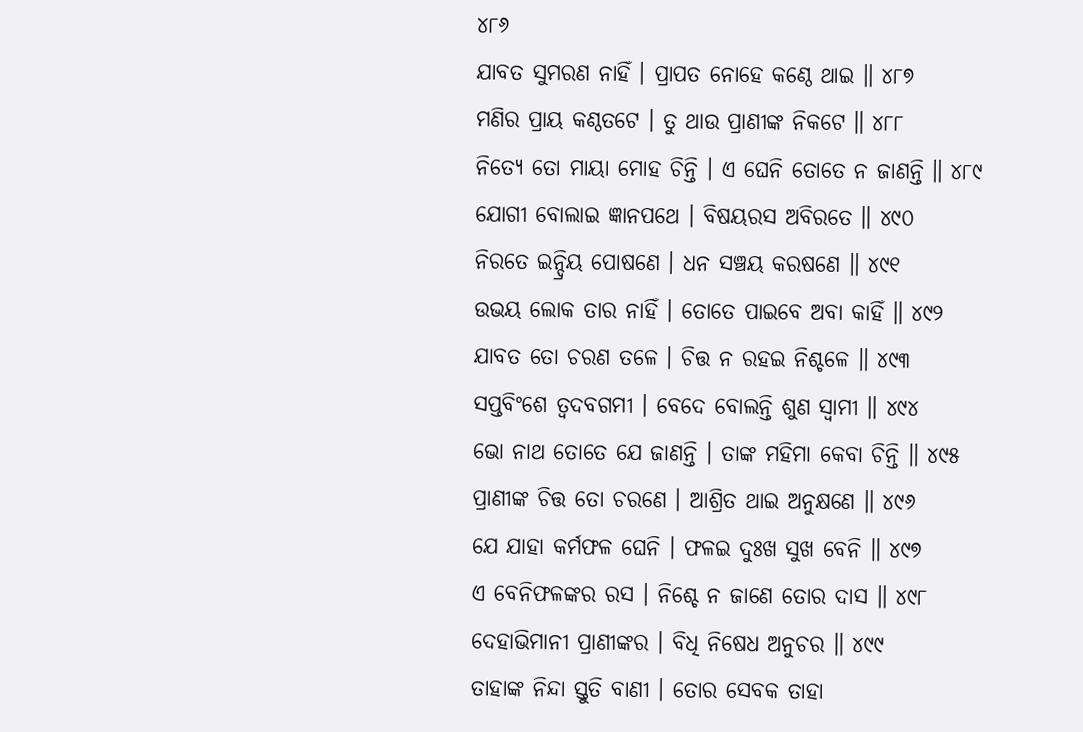୪୮୬
ଯାବତ ସୁମରଣ ନାହିଁ । ପ୍ରାପତ ନୋହେ କଣ୍ଠେ ଥାଇ ॥ ୪୮୭
ମଣିର ପ୍ରାୟ କଣ୍ଠତଟେ । ତୁ ଥାଉ ପ୍ରାଣୀଙ୍କ ନିକଟେ ॥ ୪୮୮
ନିତ୍ୟେ ତୋ ମାୟା ମୋହ ଚିନ୍ତି । ଏ ଘେନି ତୋତେ ନ ଜାଣନ୍ତି ॥ ୪୮୯
ଯୋଗୀ ବୋଲାଇ ଜ୍ଞାନପଥେ । ବିଷୟରସ ଅବିରତେ ॥ ୪୯୦
ନିରତେ ଇନ୍ଦ୍ରିୟ ପୋଷଣେ । ଧନ ସଞ୍ଚୟ କରଷଣେ ॥ ୪୯୧
ଉଭୟ ଲୋକ ତାର ନାହିଁ । ତୋତେ ପାଇବେ ଅବା କାହିଁ ॥ ୪୯୨
ଯାବତ ତୋ ଚରଣ ତଳେ । ଚିତ୍ତ ନ ରହଇ ନିଶ୍ଚଳେ ॥ ୪୯୩
ସପ୍ତବିଂଶେ ତ୍ୱଦବଗମୀ । ବେଦେ ବୋଲନ୍ତି ଶୁଣ ସ୍ୱାମୀ ॥ ୪୯୪
ଭୋ ନାଥ ତୋତେ ଯେ ଜାଣନ୍ତି । ତାଙ୍କ ମହିମା କେବା ଚିନ୍ତି ॥ ୪୯୫
ପ୍ରାଣୀଙ୍କ ଚିତ୍ତ ତୋ ଚରଣେ । ଆଶ୍ରିତ ଥାଇ ଅନୁକ୍ଷଣେ ॥ ୪୯୬
ଯେ ଯାହା କର୍ମଫଳ ଘେନି । ଫଳଇ ଦୁଃଖ ସୁଖ ବେନି ॥ ୪୯୭
ଏ ବେନିଫଳଙ୍କର ରସ । ନିଶ୍ଚେ ନ ଜାଣେ ତୋର ଦାସ ॥ ୪୯୮
ଦେହାଭିମାନୀ ପ୍ରାଣୀଙ୍କର । ବିଧି ନିଷେଧ ଅନୁଚର ॥ ୪୯୯
ତାହାଙ୍କ ନିନ୍ଦା ସ୍ତୁତି ବାଣୀ । ତୋର ସେବକ ତାହା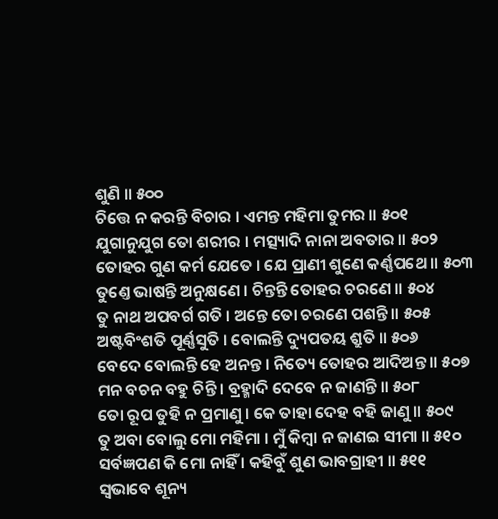ଶୁଣି ॥ ୫୦୦
ଚିତ୍ତେ ନ କରନ୍ତି ବିଚାର । ଏମନ୍ତ ମହିମା ତୁମର ॥ ୫୦୧
ଯୁଗାନୁଯୁଗ ତୋ ଶରୀର । ମତ୍ସ୍ୟାଦି ନାନା ଅବତାର ॥ ୫୦୨
ତୋହର ଗୁଣ କର୍ମ ଯେତେ । ଯେ ପ୍ରାଣୀ ଶୁଣେ କର୍ଣ୍ଣପଥେ ॥ ୫୦୩
ତୁଣ୍ତେ ଭାଷନ୍ତି ଅନୁକ୍ଷଣେ । ଚିନ୍ତନ୍ତି ତୋହର ଚରଣେ ॥ ୫୦୪
ତୁ ନାଥ ଅପବର୍ଗ ଗତି । ଅନ୍ତେ ତୋ ଚରଣେ ପଶନ୍ତି ॥ ୫୦୫
ଅଷ୍ଟବିଂଶତି ପୂର୍ଣ୍ଣସୁତି । ବୋଲନ୍ତି ଦ୍ୟୁପତୟ ଶ୍ରୁତି ॥ ୫୦୬
ବେଦେ ବୋଲନ୍ତି ହେ ଅନନ୍ତ । ନିତ୍ୟେ ତୋହର ଆଦିଅନ୍ତ ॥ ୫୦୭
ମନ ବଚନ ବହୁ ଚିନ୍ତି । ବ୍ରହ୍ମାଦି ଦେବେ ନ ଜାଣନ୍ତି ॥ ୫୦୮
ତୋ ରୂପ ତୁହି ନ ପ୍ରମାଣୁ । କେ ତାହା ଦେହ ବହି ଜାଣୁ ॥ ୫୦୯
ତୁ ଅବା ବୋଲୁ ମୋ ମହିମା । ମୁଁ କିମ୍ବା ନ ଜାଣଇ ସୀମା ॥ ୫୧୦
ସର୍ବଜ୍ଞପଣ କି ମୋ ନାହିଁ । କହିବୁଁ ଶୁଣ ଭାବଗ୍ରାହୀ ॥ ୫୧୧
ସ୍ୱଭାବେ ଶୂନ୍ୟ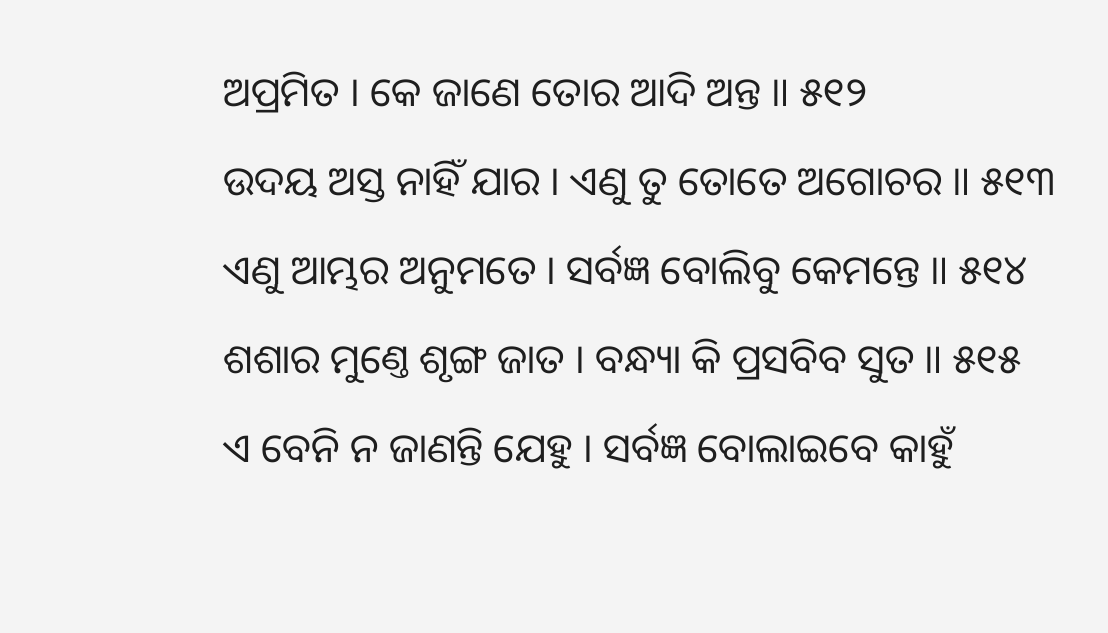ଅପ୍ରମିତ । କେ ଜାଣେ ତୋର ଆଦି ଅନ୍ତ ॥ ୫୧୨
ଉଦୟ ଅସ୍ତ ନାହିଁ ଯାର । ଏଣୁ ତୁ ତୋତେ ଅଗୋଚର ॥ ୫୧୩
ଏଣୁ ଆମ୍ଭର ଅନୁମତେ । ସର୍ବଜ୍ଞ ବୋଲିବୁ କେମନ୍ତେ ॥ ୫୧୪
ଶଶାର ମୁଣ୍ତେ ଶୃଙ୍ଗ ଜାତ । ବନ୍ଧ୍ୟା କି ପ୍ରସବିବ ସୁତ ॥ ୫୧୫
ଏ ବେନି ନ ଜାଣନ୍ତି ଯେହୁ । ସର୍ବଜ୍ଞ ବୋଲାଇବେ କାହୁଁ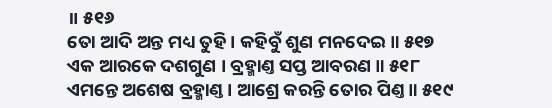॥ ୫୧୬
ତୋ ଆଦି ଅନ୍ତ ମଧ୍ୟ ତୁହି । କହିବୁଁ ଶୁଣ ମନଦେଇ ॥ ୫୧୭
ଏକ ଆରକେ ଦଶଗୁଣ । ବ୍ରହ୍ମାଣ୍ତ ସପ୍ତ ଆବରଣ ॥ ୫୧୮
ଏମନ୍ତେ ଅଶେଷ ବ୍ରହ୍ମାଣ୍ତ । ଆଶ୍ରେ କରନ୍ତି ତୋର ପିଣ୍ତ ॥ ୫୧୯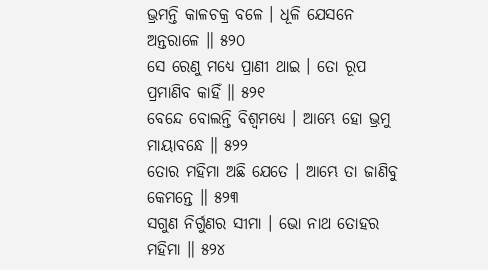ଭ୍ରମନ୍ତି କାଳଚକ୍ର ବଳେ । ଧୂଳି ଯେସନେ ଅନ୍ତରାଳେ ॥ ୫୨୦
ସେ ରେଣୁ ମଧ୍ୟେ ପ୍ରାଣୀ ଥାଇ । ତୋ ରୂପ ପ୍ରମାଣିବ କାହିଁ ॥ ୫୨୧
ବେନ୍ଦେ ବୋଲନ୍ତି ବିଶ୍ୱମଧ୍ୟେ । ଆମ୍ଭେ ହୋ ଭ୍ରମୁ ମାୟାବନ୍ଧେ ॥ ୫୨୨
ତୋର ମହିମା ଅଛି ଯେତେ । ଆମ୍ଭେ ତା ଜାଣିବୁ କେମନ୍ତେ ॥ ୫୨୩
ସଗୁଣ ନିର୍ଗୁଣର ସୀମା । ଭୋ ନାଥ ତୋହର ମହିମା ॥ ୫୨୪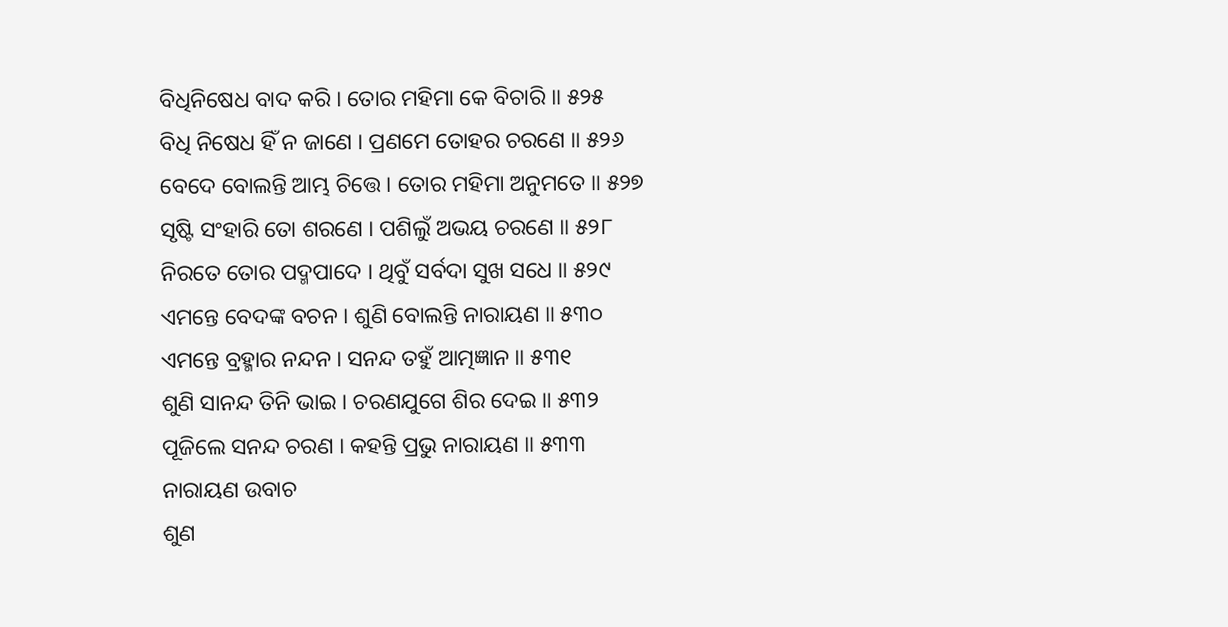ବିଧିନିଷେଧ ବାଦ କରି । ତୋର ମହିମା କେ ବିଚାରି ॥ ୫୨୫
ବିଧି ନିଷେଧ ହିଁ ନ ଜାଣେ । ପ୍ରଣମେ ତୋହର ଚରଣେ ॥ ୫୨୬
ବେଦେ ବୋଲନ୍ତି ଆମ୍ଭ ଚିତ୍ତେ । ତୋର ମହିମା ଅନୁମତେ ॥ ୫୨୭
ସୃଷ୍ଟି ସଂହାରି ତୋ ଶରଣେ । ପଶିଲୁଁ ଅଭୟ ଚରଣେ ॥ ୫୨୮
ନିରତେ ତୋର ପଦ୍ମପାଦେ । ଥିବୁଁ ସର୍ବଦା ସୁଖ ସଧେ ॥ ୫୨୯
ଏମନ୍ତେ ବେଦଙ୍କ ବଚନ । ଶୁଣି ବୋଲନ୍ତି ନାରାୟଣ ॥ ୫୩୦
ଏମନ୍ତେ ବ୍ରହ୍ମାର ନନ୍ଦନ । ସନନ୍ଦ ତହୁଁ ଆତ୍ମଜ୍ଞାନ ॥ ୫୩୧
ଶୁଣି ସାନନ୍ଦ ତିନି ଭାଇ । ଚରଣଯୁଗେ ଶିର ଦେଇ ॥ ୫୩୨
ପୂଜିଲେ ସନନ୍ଦ ଚରଣ । କହନ୍ତି ପ୍ରଭୁ ନାରାୟଣ ॥ ୫୩୩
ନାରାୟଣ ଉବାଚ
ଶୁଣ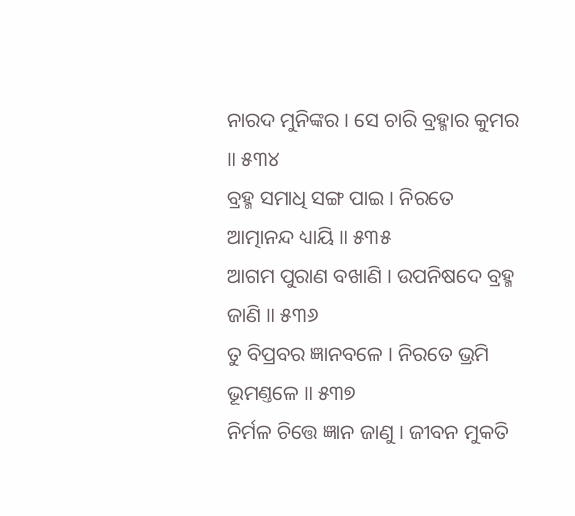ନାରଦ ମୁନିଙ୍କର । ସେ ଚାରି ବ୍ରହ୍ମାର କୁମର ॥ ୫୩୪
ବ୍ରହ୍ମ ସମାଧି ସଙ୍ଗ ପାଇ । ନିରତେ ଆତ୍ମାନନ୍ଦ ଧ୍ୟାୟି ॥ ୫୩୫
ଆଗମ ପୁରାଣ ବଖାଣି । ଉପନିଷଦେ ବ୍ରହ୍ମ ଜାଣି ॥ ୫୩୬
ତୁ ବିପ୍ରବର ଜ୍ଞାନବଳେ । ନିରତେ ଭ୍ରମି ଭୂମଣ୍ତଳେ ॥ ୫୩୭
ନିର୍ମଳ ଚିତ୍ତେ ଜ୍ଞାନ ଜାଣୁ । ଜୀବନ ମୁକତି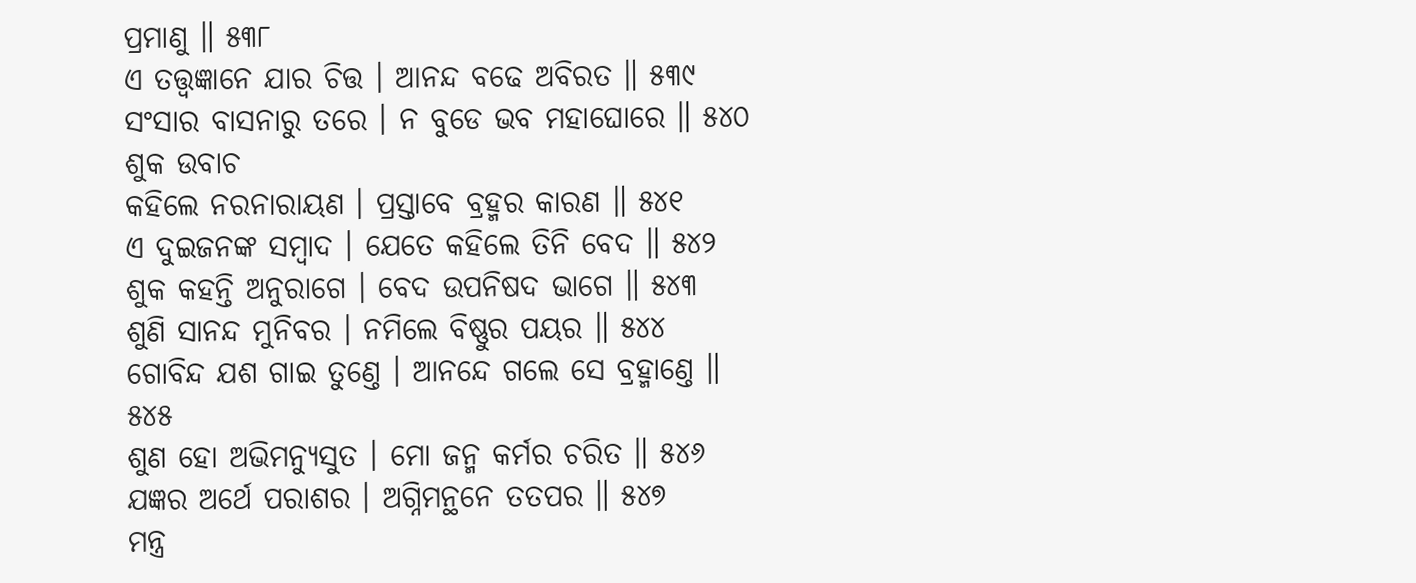ପ୍ରମାଣୁ ॥ ୫୩୮
ଏ ତତ୍ତ୍ୱଜ୍ଞାନେ ଯାର ଚିତ୍ତ । ଆନନ୍ଦ ବଢେ ଅବିରତ ॥ ୫୩୯
ସଂସାର ବାସନାରୁ ତରେ । ନ ବୁଡେ ଭବ ମହାଘୋରେ ॥ ୫୪୦
ଶୁକ ଉବାଚ
କହିଲେ ନରନାରାୟଣ । ପ୍ରସ୍ତାବେ ବ୍ରହ୍ମର କାରଣ ॥ ୫୪୧
ଏ ଦୁଇଜନଙ୍କ ସମ୍ବାଦ । ଯେତେ କହିଲେ ତିନି ବେଦ ॥ ୫୪୨
ଶୁକ କହନ୍ତି ଅନୁରାଗେ । ବେଦ ଉପନିଷଦ ଭାଗେ ॥ ୫୪୩
ଶୁଣି ସାନନ୍ଦ ମୁନିବର । ନମିଲେ ବିଷ୍ଣୁର ପୟର ॥ ୫୪୪
ଗୋବିନ୍ଦ ଯଶ ଗାଇ ତୁଣ୍ତେ । ଆନନ୍ଦେ ଗଲେ ସେ ବ୍ରହ୍ମାଣ୍ତେ ॥ ୫୪୫
ଶୁଣ ହୋ ଅଭିମନ୍ୟୁସୁତ । ମୋ ଜନ୍ମ କର୍ମର ଚରିତ ॥ ୫୪୬
ଯଜ୍ଞର ଅର୍ଥେ ପରାଶର । ଅଗ୍ନିମନ୍ଥନେ ତତପର ॥ ୫୪୭
ମନ୍ତ୍ର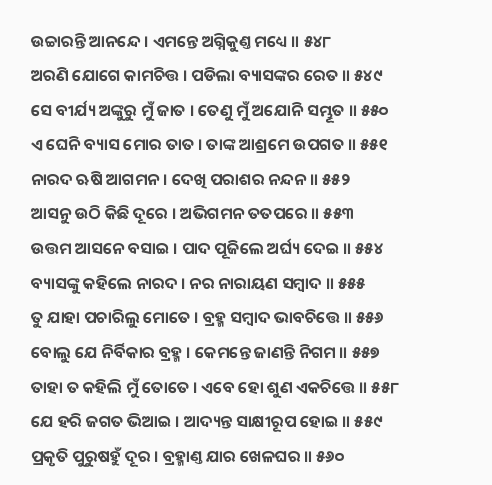ଉଚ୍ଚାରନ୍ତି ଆନନ୍ଦେ । ଏମନ୍ତେ ଅଗ୍ନିକୁଣ୍ତ ମଧ୍ୟେ ॥ ୫୪୮
ଅରଣି ଯୋଗେ କାମଚିତ୍ତ । ପଡିଲା ବ୍ୟାସଙ୍କର ରେତ ॥ ୫୪୯
ସେ ବୀର୍ଯ୍ୟ ଅଙ୍କୁରୁ ମୁଁ ଜାତ । ତେଣୁ ମୁଁ ଅଯୋନି ସମ୍ଭୂତ ॥ ୫୫୦
ଏ ଘେନି ବ୍ୟାସ ମୋର ତାତ । ତାଙ୍କ ଆଶ୍ରମେ ଉପଗତ ॥ ୫୫୧
ନାରଦ ଋଷି ଆଗମନ । ଦେଖି ପରାଶର ନନ୍ଦନ ॥ ୫୫୨
ଆସନୁ ଉଠି କିଛି ଦୂରେ । ଅଭିଗମନ ତତପରେ ॥ ୫୫୩
ଉତ୍ତମ ଆସନେ ବସାଇ । ପାଦ ପୂଜିଲେ ଅର୍ଘ୍ୟ ଦେଇ ॥ ୫୫୪
ବ୍ୟାସଙ୍କୁ କହିଲେ ନାରଦ । ନର ନାରାୟଣ ସମ୍ବାଦ ॥ ୫୫୫
ତୁ ଯାହା ପଚାରିଲୁ ମୋତେ । ବ୍ରହ୍ମ ସମ୍ବାଦ ଭାବଚିତ୍ତେ ॥ ୫୫୬
ବୋଲୁ ଯେ ନିର୍ବିକାର ବ୍ରହ୍ମ । କେମନ୍ତେ ଜାଣନ୍ତି ନିଗମ ॥ ୫୫୭
ତାହା ତ କହିଲି ମୁଁ ତୋତେ । ଏବେ ହୋ ଶୁଣ ଏକଚିତ୍ତେ ॥ ୫୫୮
ଯେ ହରି ଜଗତ ଭିଆଇ । ଆଦ୍ୟନ୍ତ ସାକ୍ଷୀରୂପ ହୋଇ ॥ ୫୫୯
ପ୍ରକୃତି ପୁରୁଷହୁଁ ଦୂର । ବ୍ରହ୍ମାଣ୍ତ ଯାର ଖେଳଘର ॥ ୫୬୦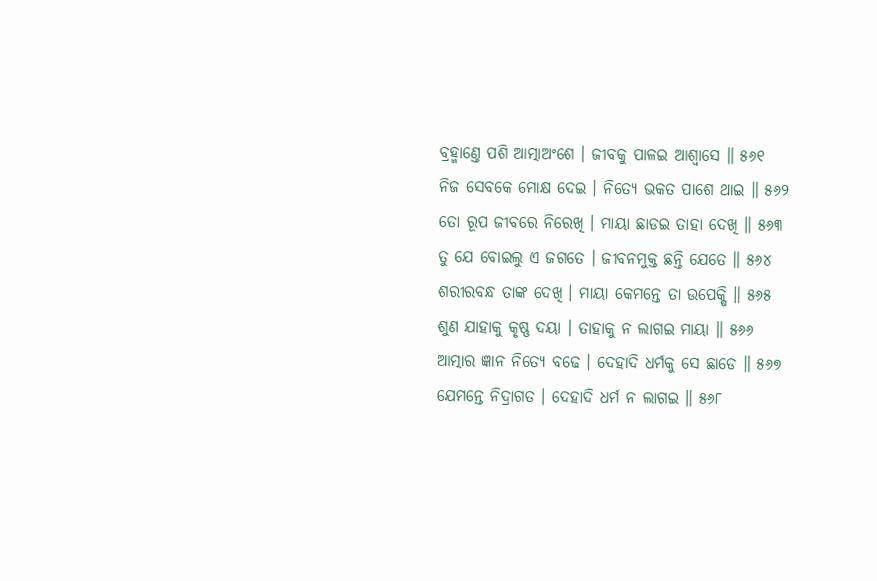ବ୍ରହ୍ମାଣ୍ତେ ପଶି ଆତ୍ମାଅଂଶେ । ଜୀବକୁ ପାଳଇ ଆଶ୍ୱାସେ ॥ ୫୬୧
ନିଜ ସେବକେ ମୋକ୍ଷ ଦେଇ । ନିତ୍ୟେ ଭକତ ପାଶେ ଥାଇ ॥ ୫୬୨
ତୋ ରୂପ ଜୀବରେ ନିରେଖି । ମାୟା ଛାଡଇ ତାହା ଦେଖି ॥ ୫୬୩
ତୁ ଯେ ବୋଇଲୁ ଏ ଜଗତେ । ଜୀବନମୁକ୍ତ ଛନ୍ତି ଯେତେ ॥ ୫୬୪
ଶରୀରବନ୍ଧ ତାଙ୍କ ଦେଖି । ମାୟା କେମନ୍ତେ ତା ଉପେକ୍ଷି ॥ ୫୬୫
ଶୁଣ ଯାହାକୁ କୃଷ୍ଣ ଦୟା । ତାହାକୁ ନ ଲାଗଇ ମାୟା ॥ ୫୬୬
ଆତ୍ମାର ଜ୍ଞାନ ନିତ୍ୟେ ବଢେ । ଦେହାଦି ଧର୍ମକୁ ସେ ଛାଡେ ॥ ୫୬୭
ଯେମନ୍ତେ ନିଦ୍ରାଗତ । ଦେହାଦି ଧର୍ମ ନ ଲାଗଇ ॥ ୫୬୮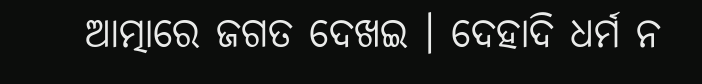ଆତ୍ମାରେ ଜଗତ ଦେଖଇ । ଦେହାଦି ଧର୍ମ ନ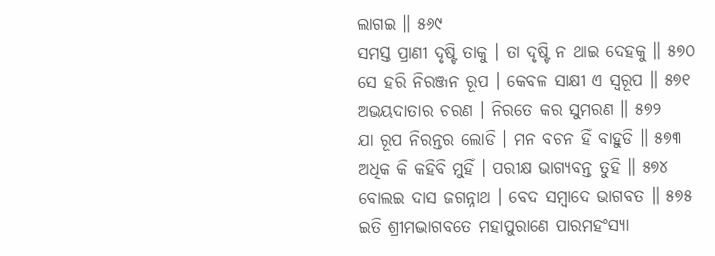ଲାଗଇ ॥ ୫୬୯
ସମସ୍ତ ପ୍ରାଣୀ ଦୃଷ୍ଟି ତାକୁ । ତା ଦୃଷ୍ଟି ନ ଥାଇ ଦେହକୁ ॥ ୫୭୦
ସେ ହରି ନିରଞ୍ଜନ ରୂପ । କେବଳ ସାକ୍ଷୀ ଏ ସ୍ୱରୂପ ॥ ୫୭୧
ଅଭୟଦାତାର ଚରଣ । ନିରତେ କର ସୁମରଣ ॥ ୫୭୨
ଯା ରୂପ ନିରନ୍ତର ଲୋଡି । ମନ ବଚନ ହିଁ ବାହୁଡି ॥ ୫୭୩
ଅଧିକ କି କହିବି ମୁହିଁ । ପରୀକ୍ଷ ଭାଗ୍ୟବନ୍ତ ତୁହି ॥ ୫୭୪
ବୋଲଇ ଦାସ ଜଗନ୍ନାଥ । ବେଦ ସମ୍ବାଦେ ଭାଗବତ ॥ ୫୭୫
ଇତି ଶ୍ରୀମଦ୍ଭାଗବତେ ମହାପୁରାଣେ ପାରମହଂସ୍ୟା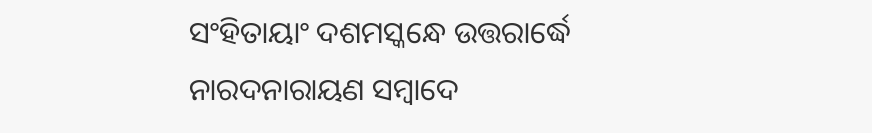ସଂହିତାୟାଂ ଦଶମସ୍କନ୍ଧେ ଉତ୍ତରାର୍ଦ୍ଧେ
ନାରଦନାରାୟଣ ସମ୍ବାଦେ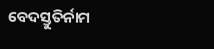ବେଦସ୍ତୁତିର୍ନାମ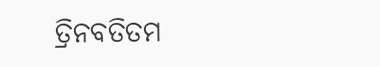ତ୍ରିନବତିତମ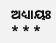ଅଧ୍ୟାୟଃ
* * *